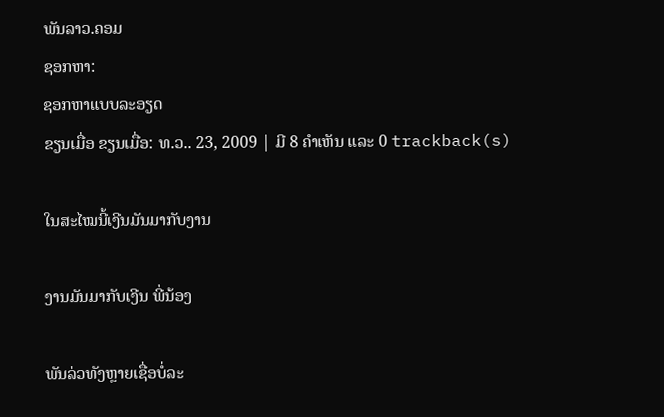ພັນລາວ.ຄອມ
ຊອກຫາ:
ຊອກຫາແບບລະອຽດ
ຂຽນເມື່ອ ຂຽນເມື່ອ: ທ.ວ.. 23, 2009 | ມີ 8 ຄຳເຫັນ ແລະ 0 trackback(s)

ໃນສະໄໝນີ້ເງີນມັນມາກັບງານ

ງານມັນມາກັບເງີນ ພີ່ນ້ອງ

ພັນລ່ວທັງຫຼາຍເຊື່ອບໍ່ລະ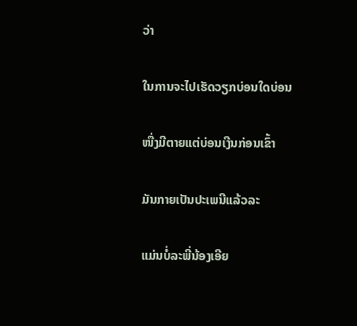ວ່າ

ໃນການຈະໄປເຮັດວຽກບ່ອນໃດບ່ອນ

ໜື່ງມີຕາຍແຕ່ບ່ອນເງີນກ່ອນເຂົ້າ

ມັນກາຍເປັນປະເພນີແລ້ວລະ

ແມ່ນບໍ່ລະພີ່ນ້ອງເອີຍ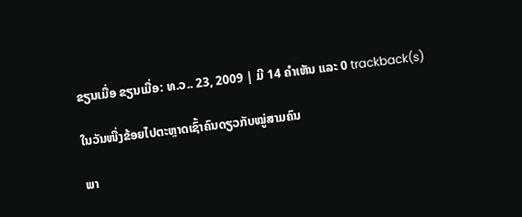ຂຽນເມື່ອ ຂຽນເມື່ອ: ທ.ວ.. 23, 2009 | ມີ 14 ຄຳເຫັນ ແລະ 0 trackback(s)

ໃນວັນໜື່ງຂ້ອຍໄປຕະຫຼາດເຊົ້າຄົນດຽວກັບໝູ່ສາມຄົນ

ພາ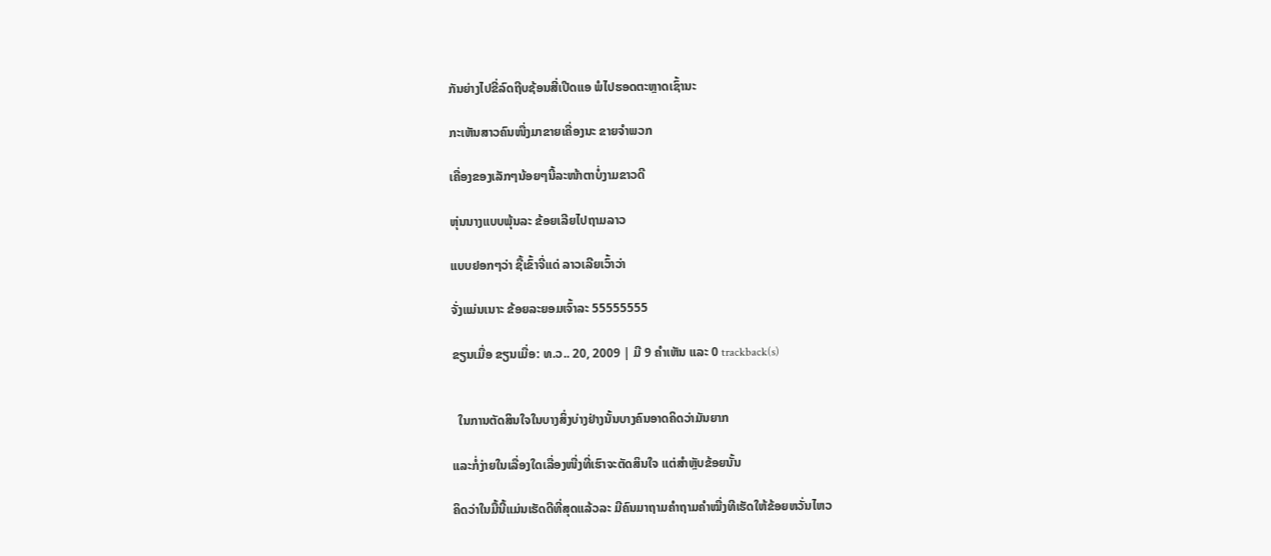ກັນຍ່າງໄປຂີ່ລົດຖີບຊ້ອນສີ່ເປີດແອ ພໍໄປຮອດຕະຫຼາດເຊົ້ານະ

ກະເຫັນສາວຄົນໜື່ງມາຂາຍເຄື່ອງນະ ຂາຍຈຳພວກ

ເຄື່ອງຂອງເລັກໆນ້ອຍໆນີ້ລະໜ້າຕາບໍ່ງາມຂາວດີ

ຫຸ່ນນາງແບບພຸ້ນລະ ຂ້ອຍເລີຍໄປຖາມລາວ

ແບບຢອກໆວ່າ ຊື້ເຂົ້າຈີ່ແດ່ ລາວເລີຍເວົ້າວ່າ

ຈັ່ງແມ່ນເນາະ ຂ້ອຍລະຍອມເຈົ້າລະ 55555555

ຂຽນເມື່ອ ຂຽນເມື່ອ: ທ.ວ.. 20, 2009 | ມີ 9 ຄຳເຫັນ ແລະ 0 trackback(s)


  ໃນການຕັດສິນໃຈໃນບາງສິ່ງບ່າງຢ່າງນັ້ນບາງຄົນອາດຄິດວ່າມັນຍາກ

ແລະກໍ່ງ່າຍໃນເລື່ອງໃດເລື່ອງໜື່ງທີ່ເຮົາຈະຕັດສິນໃຈ ແຕ່ສຳຫຼັບຂ້ອຍນັ້ນ

ຄິດວ່າໃນມື້ນີ້ແມ່ນເຮັດດີທີ່ສຸດແລ້ວລະ ມີຄົນມາຖາມຄຳຖາມຄຳໝື່ງທີເຮັດໃຫ້ຂ້ອຍຫວັ່ນໄຫວ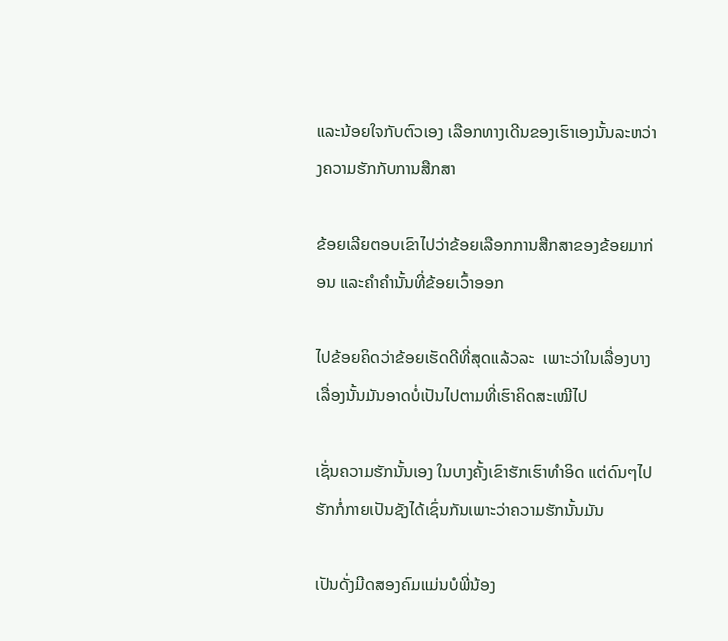ແລະນ້ອຍໃຈກັບຕົວເອງ ເລືອກທາງເດີນຂອງເຮົາເອງນັ້ນລະຫວ່າງຄວາມຮັກກັບການສືກສາ

ຂ້ອຍເລີຍຕອບເຂົາໄປວ່າຂ້ອຍເລືອກການສືກສາຂອງຂ້ອຍມາກ່ອນ ແລະຄຳຄຳນັ້ນທີ່ຂ້ອຍເວົ້າອອກ

ໄປຂ້ອຍຄິດວ່າຂ້ອຍເຮັດດີທີ່ສຸດແລ້ວລະ  ເພາະວ່າໃນເລື່ອງບາງເລື່ອງນັ້ນມັນອາດບໍ່ເປັນໄປຕາມທີ່ເຮົາຄິດສະເໝີໄປ

ເຊັ່ນຄວາມຮັກນັ້ນເອງ ໃນບາງຄັ້ງເຂົາຮັກເຮົາທຳອິດ ແຕ່ດົນໆໄປຮັກກໍ່ກາຍເປັນຊັງໄດ້ເຊົ່ນກັນເພາະວ່າຄວາມຮັກນັ້ນມັນ

ເປັນດັ່ງມີດສອງຄົມແມ່ນບໍພີ່ນ້ອງ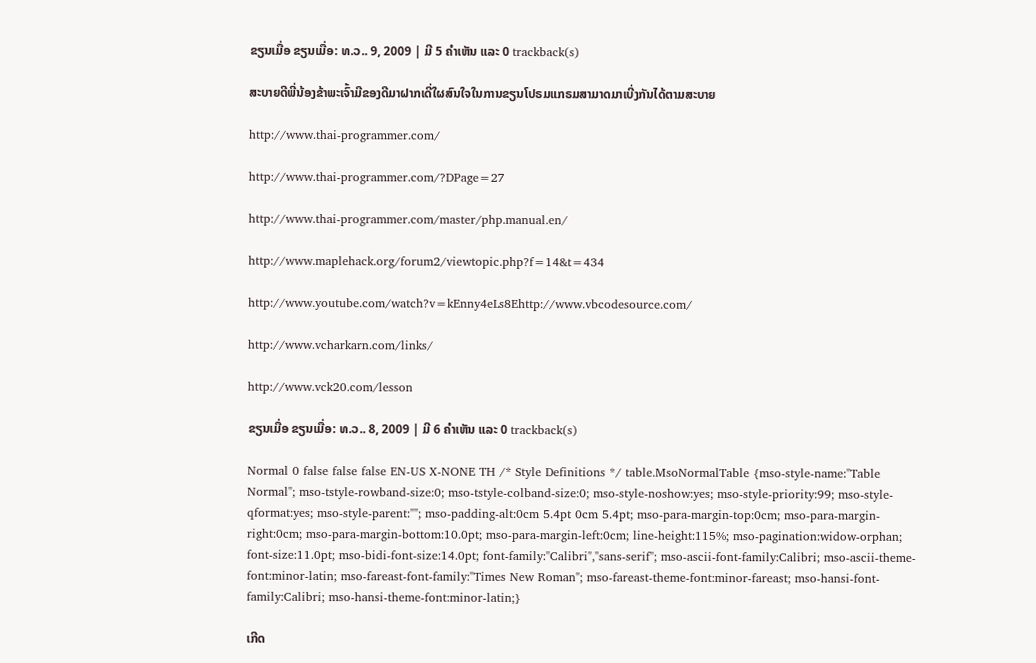ຂຽນເມື່ອ ຂຽນເມື່ອ: ທ.ວ.. 9, 2009 | ມີ 5 ຄຳເຫັນ ແລະ 0 trackback(s)

ສະບາຍດີພີ່ນ້ອງຂ້າພະເຈົ້າມີຂອງດີມາຝາກເດີ່ໃຜສົນໃຈໃນການຂຽນໂປຣມແກຣມສາມາດມາເບີ່ງກັນໄດ້ຕາມສະບາຍ

http://www.thai-programmer.com/

http://www.thai-programmer.com/?DPage=27

http://www.thai-programmer.com/master/php.manual.en/

http://www.maplehack.org/forum2/viewtopic.php?f=14&t=434

http://www.youtube.com/watch?v=kEnny4eLs8Ehttp://www.vbcodesource.com/

http://www.vcharkarn.com/links/

http://www.vck20.com/lesson

ຂຽນເມື່ອ ຂຽນເມື່ອ: ທ.ວ.. 8, 2009 | ມີ 6 ຄຳເຫັນ ແລະ 0 trackback(s)

Normal 0 false false false EN-US X-NONE TH /* Style Definitions */ table.MsoNormalTable {mso-style-name:"Table Normal"; mso-tstyle-rowband-size:0; mso-tstyle-colband-size:0; mso-style-noshow:yes; mso-style-priority:99; mso-style-qformat:yes; mso-style-parent:""; mso-padding-alt:0cm 5.4pt 0cm 5.4pt; mso-para-margin-top:0cm; mso-para-margin-right:0cm; mso-para-margin-bottom:10.0pt; mso-para-margin-left:0cm; line-height:115%; mso-pagination:widow-orphan; font-size:11.0pt; mso-bidi-font-size:14.0pt; font-family:"Calibri","sans-serif"; mso-ascii-font-family:Calibri; mso-ascii-theme-font:minor-latin; mso-fareast-font-family:"Times New Roman"; mso-fareast-theme-font:minor-fareast; mso-hansi-font-family:Calibri; mso-hansi-theme-font:minor-latin;}

ເກີດ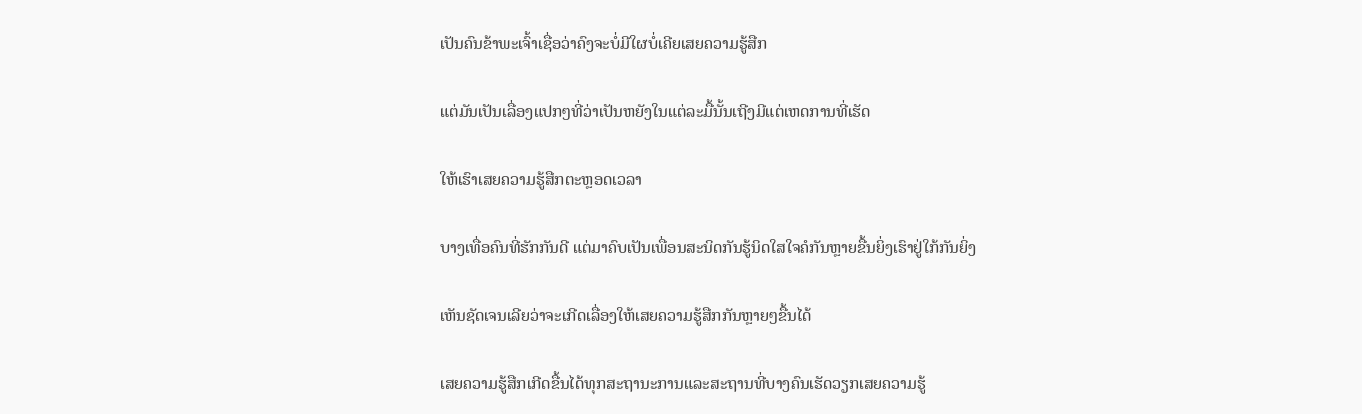ເປັນຄົນຂ້າພະເຈົ້າເຊື່ອວ່າຄົງຈະບໍ່ມີໃຜບໍ່ເຄີຍເສຍຄວາມຮູ້ສືກ

ແຕ່ມັນເປັນເລື່ອງແປກໆທີ່ວ່າເປັນຫຍັງໃນແຕ່ລະມື້ນັ້ນເຖີງມີແຕ່ເຫດການທີ່ເຮັດ

ໃຫ້ເຮົາເສຍຄວາມຮູ້ສືກຕະຫຼອດເວລາ

ບາງເທື່ອຄົນທີ່ຮັກກັນດີ ແຕ່ມາຄົບເປັນເພື່ອນສະນິດກັນຮູ້ນິດໃສໃຈຄໍກັນຫຼາຍຂື້ນຍິ່ງເຮົາຢູ່ໃກ້ກັນຍິ່ງ

ເຫັນຊັດເຈນເລີຍວ່າຈະເກີດເລື່ອງໃຫ້ເສຍຄວາມຮູ້ສືກກັນຫຼາຍໆຂື້ນໄດ້

ເສຍຄວາມຮູ້ສືກເກີດຂື້ນໄດ້ທຸກສະຖານະການແລະສະຖານທີ່ບາງຄົນເຮັດວຽກເສຍຄວາມຮູ້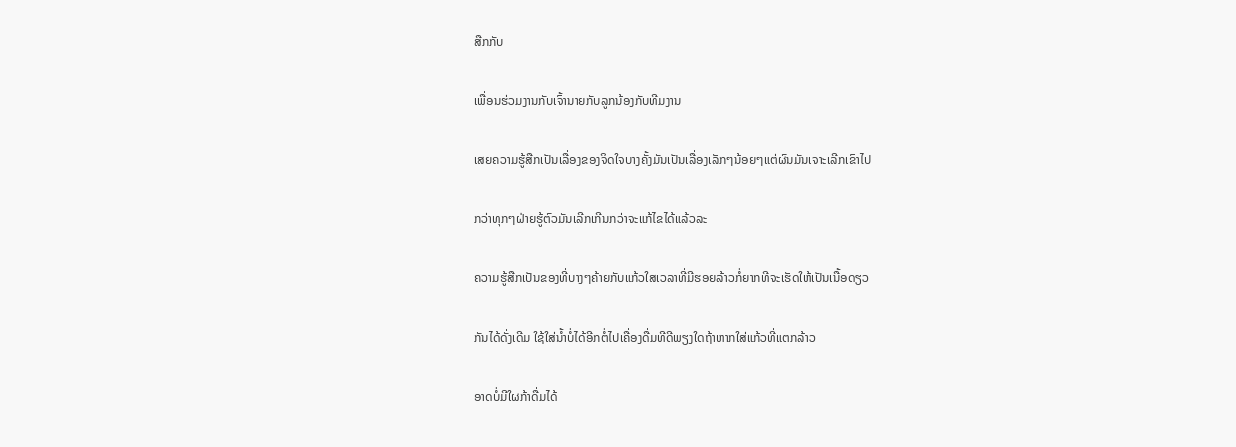ສືກກັບ

ເພື່ອນຮ່ວມງານກັບເຈົ້ານາຍກັບລູກນ້ອງກັບທີມງານ

ເສຍຄວາມຮູ້ສືກເປັນເລື່ອງຂອງຈິດໃຈບາງຄັ້ງມັນເປັນເລື່ອງເລັກໆນ້ອຍໆແຕ່ຜົນມັນເຈາະເລີກເຂົາໄປ

ກວ່າທຸກໆຝ່າຍຮູ້ຕົວມັນເລີກເກີນກວ່າຈະແກ້ໄຂໄດ້ແລ້ວລະ

ຄວາມຮູ້ສືກເປັນຂອງທີ່ບາງໆຄ້າຍກັບແກ້ວໃສເວລາທີ່ມີຮອຍລ້າວກໍ່ຍາກທີຈະເຮັດໃຫ້ເປັນເນື້ອດຽວ

ກັນໄດ້ດັ່ງເດີມ ໃຊ້ໃສ່ນ້ຳບໍ່ໄດ້ອີກຕໍ່ໄປເຄື່ອງດື່ມທີດີພຽງໃດຖ້າຫາກໃສ່ແກ້ວທີ່ແຕກລ້າວ

ອາດບໍ່ມີໃຜກ້າດື່ມໄດ້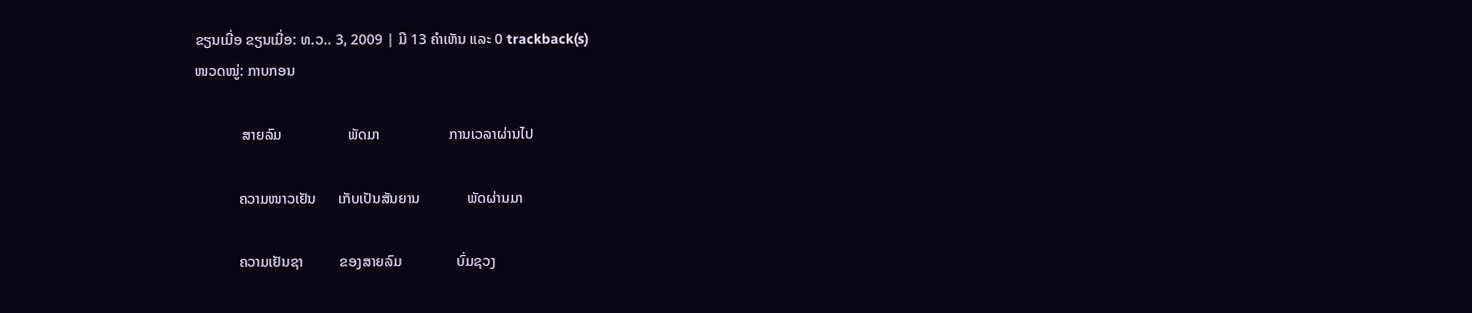ຂຽນເມື່ອ ຂຽນເມື່ອ: ທ.ວ.. 3, 2009 | ມີ 13 ຄຳເຫັນ ແລະ 0 trackback(s)
ໜວດໝູ່: ກາບກອນ

             ສາຍລົມ                  ພັດມາ                   ການເວລາຜ່ານໄປ

            ຄວາມໜາວເຢັນ      ເກັບເປັນສັນຍານ             ພັດຜ່ານມາ

            ຄວາມເຢັນຊາ          ຂອງສາຍລົມ               ບົ່ມຊວງ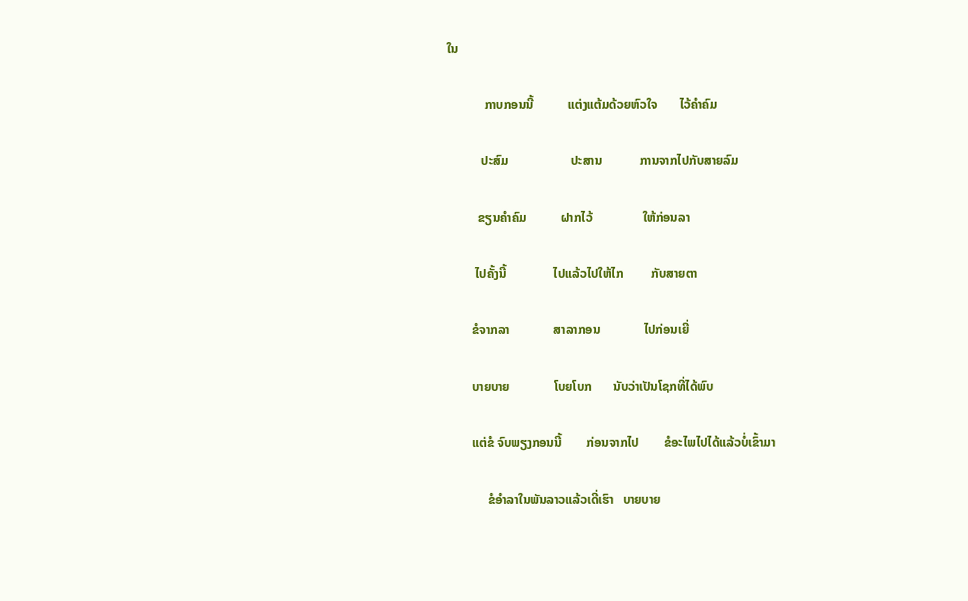ໃນ

            ກາບກອນນີ້           ແຕ່ງແຕ້ມດ້ວຍຫົວໃຈ       ໄວ້ຄຳຄົມ

           ປະສົມ                    ປະສານ            ການຈາກໄປກັບສາຍລົມ

          ຂຽນຄຳຄົມ           ຝາກໄວ້                ໃຫ້ກ່ອນລາ

         ໄປຄັ້ງນີ້               ໄປແລ້ວໄປໃຫ້ໄກ         ກັບສາຍຕາ

        ຂໍຈາກລາ              ສາລາກອນ              ໄປກ່ອນເຍີ່

        ບາຍບາຍ              ໂບຍໂບກ       ນັບວ່າເປັນໂຊກທີ່ໄດ້ພົບ

        ແຕ່ຂໍ ຈົບພຽງກອນນີ້        ກ່ອນຈາກໄປ        ຂໍອະໄພໄປໄດ້ແລ້ວບໍ່ເຂົ້າມາ

             ຂໍອຳລາໃນພັນລາວແລ້ວເດີ່ເຮົາ   ບາຍບາຍ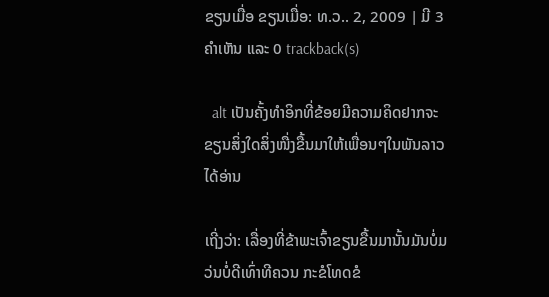ຂຽນເມື່ອ ຂຽນເມື່ອ: ທ.ວ.. 2, 2009 | ມີ 3 ຄຳເຫັນ ແລະ 0 trackback(s)

  alt ເປັນຄັ້ງທຳອິກທີ່ຂ້ອຍມີຄວາມຄິດຢາກຈະຂຽນສິ່ງໃດສິ່ງໜື່ງຂື້ນມາໃຫ້ເພື່ອນໆໃນພັນລາວໄດ້ອ່ານ

ເຖີ່ງວ່າ: ເລື່ອງທີ່ຂ້າພະເຈົ້າຂຽນຂື້ນມານັ້ນມັນບໍ່ມວ່ນບໍ່ດີເທົ່າທີຄວນ ກະຂໍໂທດຂໍ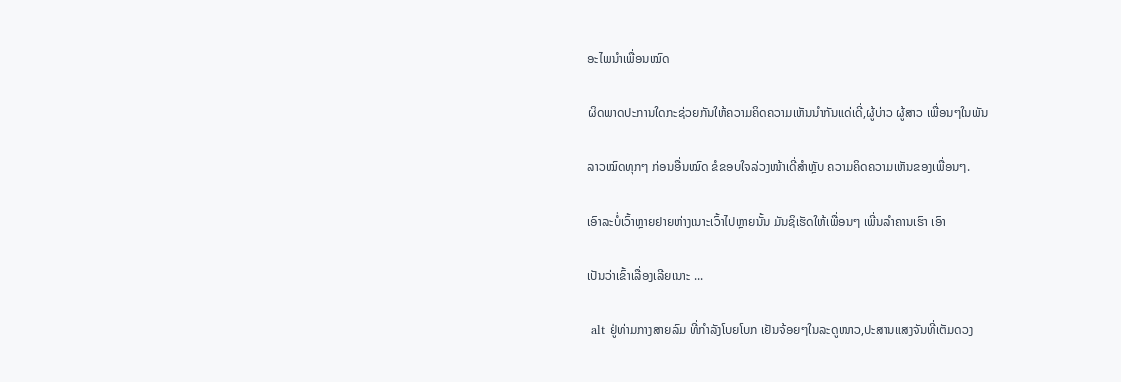ອະໄພນຳເພື່ອນໝົດ

ຜິດພາດປະການໃດກະຊ່ວຍກັນໃຫ້ຄວາມຄິດຄວາມເຫັນນຳກັນແດ່ເດີ່,ຜູ້ບ່າວ ຜູ້ສາວ ເພື່ອນໆໃນພັນ

ລາວໝົດທຸກໆ ກ່ອນອື່ນໝົດ ຂໍຂອບໃຈລ່ວງໜ້າເດີ່ສຳຫຼັບ ຄວາມຄິດຄວາມເຫັນຂອງເພື່ອນໆ.

ເອົາລະບໍ່ເວົ້າຫຼາຍຢາຍຫ່າງເນາະເວົ້າໄປຫຼາຍນັ້ນ ມັນຊິເຮັດໃຫ້ເພື່ອນໆ ເພີ່ນລຳຄານເຮົາ ເອົາ

ເປັນວ່າເຂົ້າເລື່ອງເລີຍເນາະ ...

 alt ຢູ່ທ່າມກາງສາຍລົມ ທີ່ກຳລັງໂບຍໂບກ ເຢັນຈ້ອຍໆໃນລະດູໜາວ,ປະສານແສງຈັນທີ່ເຕັມດວງ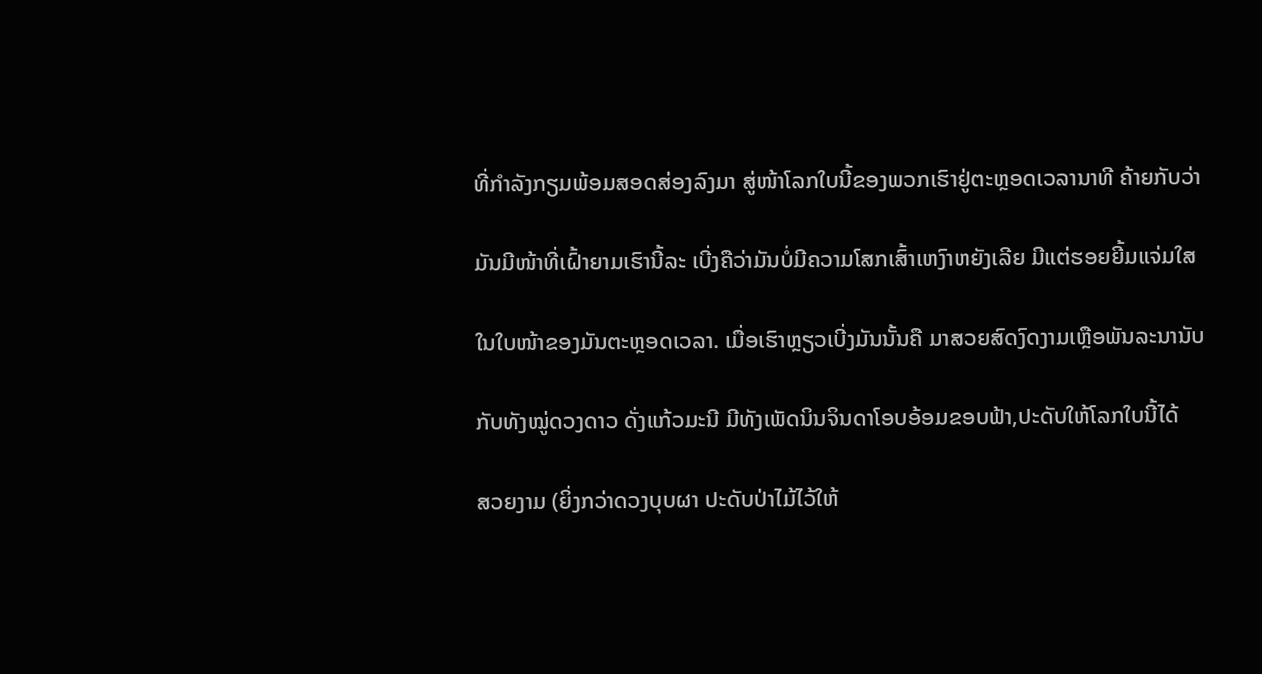ທີ່ກຳລັງກຽມພ້ອມສອດສ່ອງລົງມາ ສູ່ໜ້າໂລກໃບນີ້ຂອງພວກເຮົາຢູ່ຕະຫຼອດເວລານາທີ ຄ້າຍກັບວ່າ

ມັນມີໜ້າທີ່ເຝົ້າຍາມເຮົານີ້ລະ ເບີ່ງຄືວ່າມັນບໍ່ມີຄວາມໂສກເສົ້າເຫງົາຫຍັງເລີຍ ມີແຕ່ຮອຍຍີ້ມແຈ່ມໃສ

ໃນໃບໜ້າຂອງມັນຕະຫຼອດເວລາ. ເມື່ອເຮົາຫຼຽວເບີ່ງມັນນັ້ນຄື ມາສວຍສົດງົດງາມເຫຼືອພັນລະນານັບ

ກັບທັງໝູ່ດວງດາວ ດັ່ງແກ້ວມະນີ ມີທັງເພັດນິນຈິນດາໂອບອ້ອມຂອບຟ້າ,ປະດັບໃຫ້ໂລກໃບນີ້ໄດ້

ສວຍງາມ (ຍິ່ງກວ່າດວງບຸບຜາ ປະດັບປ່າໄມ້ໄວ້ໃຫ້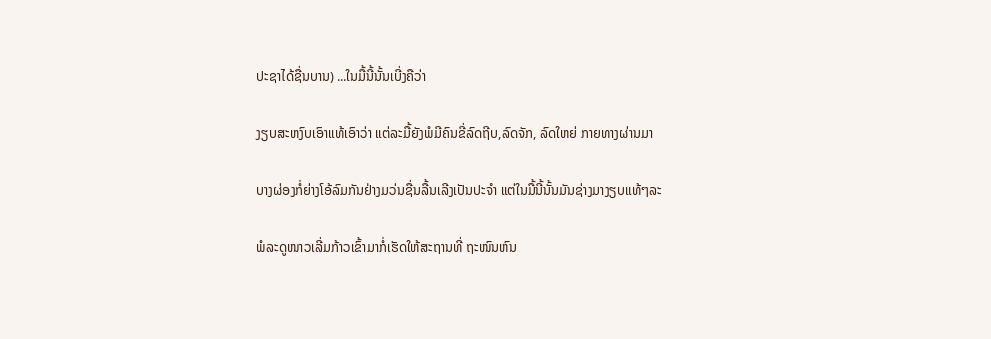ປະຊາໄດ້ຊື່ນບານ) ...ໃນມື້ນີ້ນັ້ນເບີ່ງຄືວ່າ

ງຽບສະຫງົບເອົາແທ້ເອົາວ່າ ແຕ່ລະມື້ຍັງພໍມີຄົນຂີ່ລົດຖີບ,ລົດຈັກ, ລົດໃຫຍ່ ກາຍທາງຜ່ານມາ

ບາງຜ່ອງກໍ່ຍ່າງໂອ້ລົມກັນຢ່າງມວ່ນຊື່ນລື້ນເລີງເປັນປະຈຳ ແຕ່ໃນມື້ນີ້ນັ້ນມັນຊ່າງມາງຽບແທ້ໆລະ

ພໍລະດູໜາວເລີ່ມກ້າວເຂົ້າມາກໍ່ເຮັດໃຫ້ສະຖານທີ່ ຖະໜົນຫົນ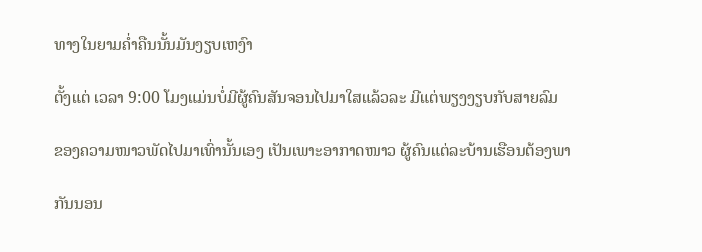ທາງໃນຍາມຄ່ຳຄືນນັ້ນມັນງຽບເຫງົາ

ຕັ້ງແຕ່ ເວລາ 9:00 ໂມງແມ່ນບໍ່ມີຜູ້ຄົນສັນຈອນໄປມາໃສແລ້ວລະ ມີແຕ່ພຽງງຽບກັບສາຍລົມ

ຂອງຄວາມໜາວພັດໄປມາເທົ່ານັ້ນເອງ ເປັນເພາະອາກາດໜາວ ຜູ້ຄົນແຕ່ລະບ້ານເຮືອນຕ້ອງພາ

ກັນນອນ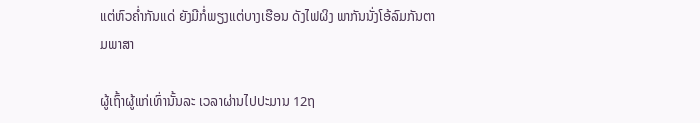ແຕ່ຫົວຄ່ຳກັນແດ່ ຍັງມີກໍ່ພຽງແຕ່ບາງເຮືອນ ດັງໄຟຜິງ ພາກັນນັ່ງໂອ້ລົມກັນຕາມພາສາ

ຜູ້ເຖົ້າຜູ້ແກ່ເທົ່ານັ້ນລະ ເວລາຜ່ານໄປປະມານ 12ຖ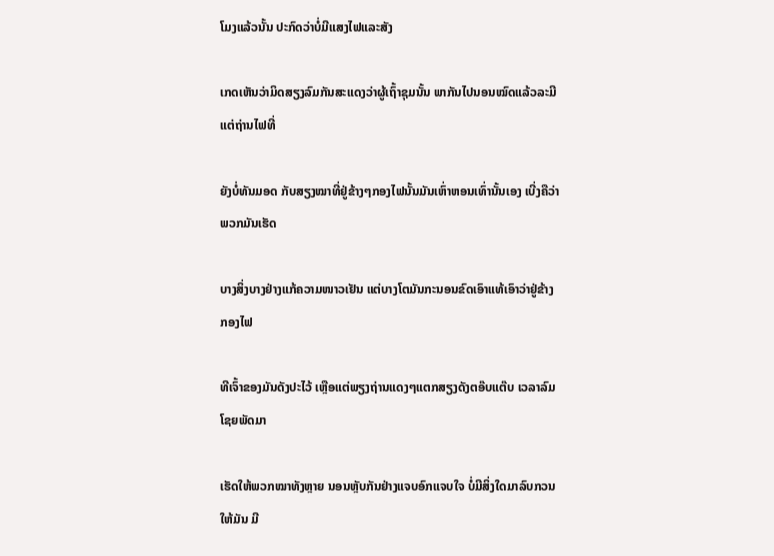ໂມງແລ້ວນັ້ນ ປະກົດວ່າບໍ່ມີແສງໄຟແລະສັງ

ເກດເຫັນວ່າມິດສຽງລົມກັນສະແດງວ່າຜູ້ເຖົ້າຊຸມນັ້ນ ພາກັນໄປນອນໝົດແລ້ວລະມີແຕ່ຖ່ານໄຟທີ່

ຍັງບໍ່ທັນມອດ ກັບສຽງໝາທີ່ຢູ່ຂ້າງໆກອງໄຟນັ້ນມັນເຫົ່າຫອນເທົ່ານັ້ນເອງ ເບີ່ງຄືວ່າພວກມັນເຮັດ

ບາງສິ່ງບາງຢ່າງແກ້ຄວາມໜາວເຢັນ ແຕ່ບາງໂຕມັນກະນອນຂົດເອົາແທ້ເອົາວ່າຢູ່ຂ້າງກອງໄຟ

ທີເຈົ້າຂອງມັນດັງປະໄວ້ ເຫຼືອແຕ່ພຽງຖ່ານແດງໆແຕກສຽງດັງຕອ໊ບແຕ໊ບ ເວລາລົມໂຊຍພັດມາ

ເຮັດໃຫ້ພວກໝາທັງຫຼາຍ ນອນຫຼັບກັນຢ່າງແຈບອົກແຈບໃຈ ບໍ່ມີສິ່ງໃດມາລົບກວນໃຫ້ມັນ ມີ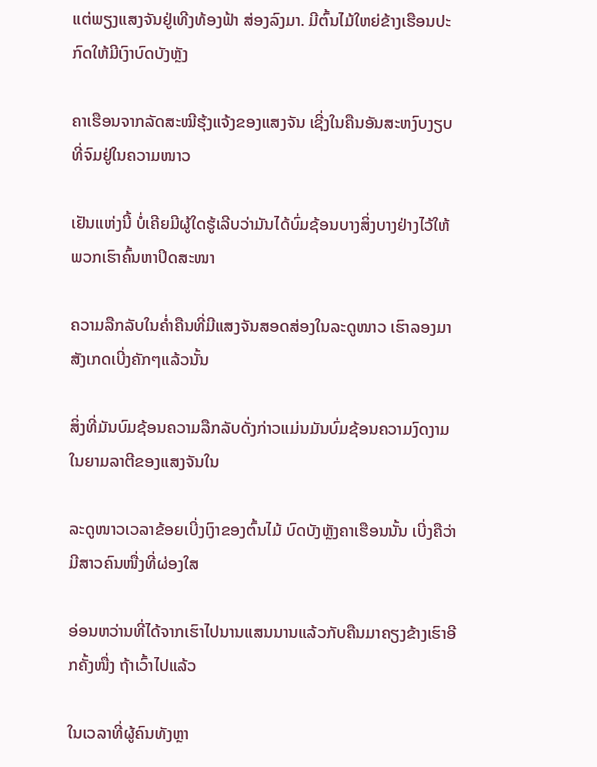ແຕ່ພຽງແສງຈັນຢູ່ເທີງທ້ອງຟ້າ ສ່ອງລົງມາ. ມີຕົ້ນໄມ້ໃຫຍ່ຂ້າງເຮືອນປະກົດໃຫ້ມີເງົາບົດບັງຫຼັງ

ຄາເຮືອນຈາກລັດສະໝີຮຸ້ງແຈ້ງຂອງແສງຈັນ ເຊີ່ງໃນຄືນອັນສະຫງົບງຽບທີ່ຈົມຢູ່ໃນຄວາມໜາວ

ເຢັນແຫ່ງນີ້ ບໍ່ເຄີຍມີຜູ້ໃດຮູ້ເລີບວ່າມັນໄດ້ບົ່ມຊ້ອນບາງສິ່ງບາງຢ່າງໄວ້ໃຫ້ພວກເຮົາຄົ້ນຫາປິດສະໜາ

ຄວາມລືກລັບໃນຄ່ຳຄືນທີ່ມີແສງຈັນສອດສ່ອງໃນລະດູໜາວ ເຮົາລອງມາສັງເກດເບີ່ງຄັກໆແລ້ວນັ້ນ

ສິ່ງທີ່ມັນບົມຊ້ອນຄວາມລືກລັບດັ່ງກ່າວແມ່ນມັນບົ່ມຊ້ອນຄວາມງົດງາມໃນຍາມລາຕີຂອງແສງຈັນໃນ

ລະດູໜາວເວລາຂ້ອຍເບີ່ງເງົາຂອງຕົ້ນໄມ້ ບົດບັງຫຼັງຄາເຮືອນນັ້ນ ເບີ່ງຄືວ່າມີສາວຄົນໜື່ງທີ່ຜ່ອງໃສ

ອ່ອນຫວ່ານທີ່ໄດ້ຈາກເຮົາໄປນານແສນນານແລ້ວກັບຄືນມາຄຽງຂ້າງເຮົາອີກຄັ້ງໜື່ງ ຖ້າເວົ້າໄປແລ້ວ

ໃນເວລາທີ່ຜູ້ຄົນທັງຫຼາ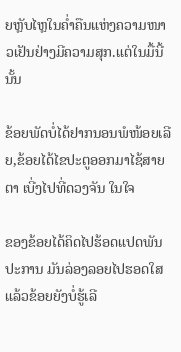ຍຫຼັບໄຫຼໃນຄ່ຳຄືນແຫ່ງຄວາມໜາວເຢັນຢ່າງມີຄວາມສຸກ.ແຕ່ໃນມື້ນີ້ນັ້ນ

ຂ້ອຍພັດບໍ່ໄດ້ຢາກນອນພໍໜ້ອຍເລີຍ,ຂ້ອຍໄດ້ໄຂປະຕູອອກມາໄຊ້ສາຍຕາ ເບີ່ງໄປທີ່ດວງຈັນ ໃນໃຈ

ຂອງຂ້ອຍໄດ້ຄິດໄປຮ້ອດແປດພັນປະການ ມັນລ່ອງລອຍໄປຮອດໃສແລ້ວຂ້ອຍຍັງບໍ່ຮູ້ເລີ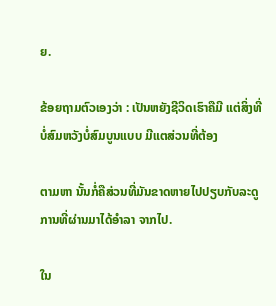ຍ.

ຂ້ອຍຖາມຕົວເອງວ່າ : ເປັນຫຍັງຊີວິດເຮົາຄືມີ ແຕ່ສິ່ງທີ່ບໍ່ສົມຫວັງບໍ່ສົມບູນແບບ ມີແຕສ່ວນທີ່ຕ້ອງ

ຕາມຫາ ນັ້ນກໍ່ຄືສ່ວນທີ່ມັນຂາດຫາຍໄປປຽບກັບລະດູການທີ່ຜ່ານມາໄດ້ອຳລາ ຈາກໄປ.

ໃນ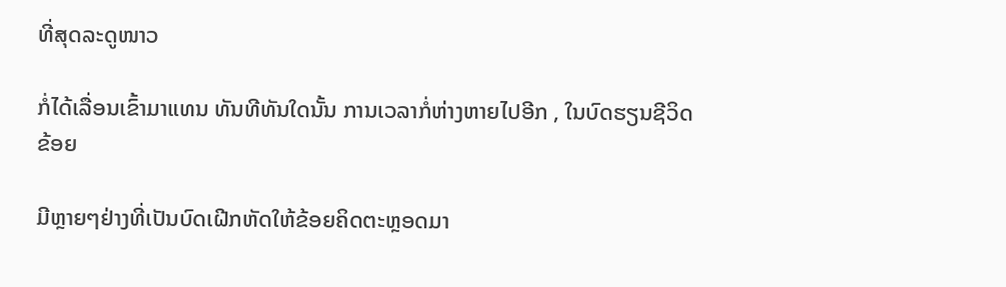ທີ່ສຸດລະດູໜາວ

ກໍ່ໄດ້ເລື່ອນເຂົ້າມາແທນ ທັນທີທັນໃດນັ້ນ ການເວລາກໍ່ຫ່າງຫາຍໄປອີກ , ໃນບົດຮຽນຊີວິດຂ້ອຍ

ມີຫຼາຍໆຢ່າງທີ່ເປັນບົດເຝີກຫັດໃຫ້ຂ້ອຍຄິດຕະຫຼອດມາ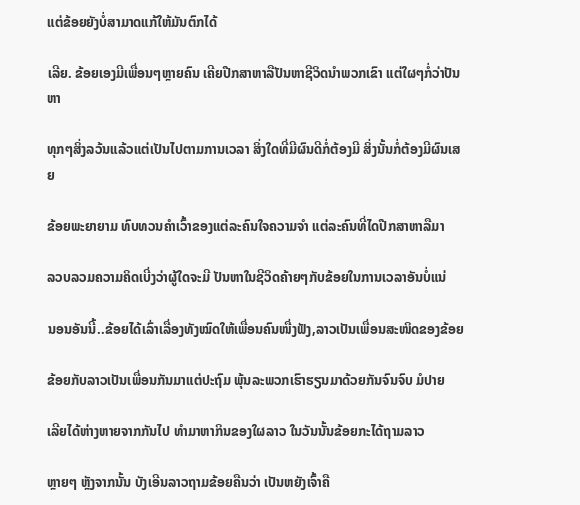ແຕ່ຂ້ອຍຍັງບໍ່ສາມາດແກ້ໃຫ້ມັນຕົກໄດ້

ເລີຍ. ຂ້ອຍເອງມີເພື່ອນໆຫຼາຍຄົນ ເຄີຍປືກສາຫາລືປັນຫາຊີວິດນຳພວກເຂົາ ແຕ່ໃຜໆກໍ່ວ່າປັນ ຫາ

ທຸກໆສິ່ງລວ້ນແລ້ວແຕ່ເປັນໄປຕາມການເວລາ ສິ່ງໃດທີ່ມີຜົນດີກໍ່ຕ້ອງມີ ສິ່ງນັ້ນກໍ່ຕ້ອງມີຜົນເສຍ

ຂ້ອຍພະຍາຍາມ ທົບທວນຄຳເວົ້າຂອງແຕ່ລະຄົນໃຈຄວາມຈຳ ແຕ່ລະຄົນທີ່ໄດປືກສາຫາລືມາ

ລວບລວມຄວາມຄິດເບີ່ງວ່າຜູ້ໃດຈະມີ ປັນຫາໃນຊີວິດຄ້າຍໆກັບຂ້ອຍໃນການເວລາອັນບໍ່ແນ່

ນອນອັນນີ້..ຂ້ອຍໄດ້ເລົ່າເລື່ອງທັງໝົດໃຫ້ເພື່ອນຄົນໜື່ງຟັງ,ລາວເປັນເພື່ອນສະໜິດຂອງຂ້ອຍ

ຂ້ອຍກັບລາວເປັນເພື່ອນກັນມາແຕ່ປະຖົມ ພຸ້ນລະພວກເຮົາຮຽນມາດ້ວຍກັນຈົນຈົບ ມໍປາຍ

ເລີຍໄດ້ຫ່າງຫາຍຈາກກັນໄປ ທຳມາຫາກິນຂອງໃຜລາວ ໃນວັນນັ້ນຂ້ອຍກະໄດ້ຖາມລາວ

ຫຼາຍໆ ຫຼັງຈາກນັ້ນ ບັງເອີນລາວຖາມຂ້ອຍຄືນວ່າ ເປັນຫຍັງເຈົ້າຄື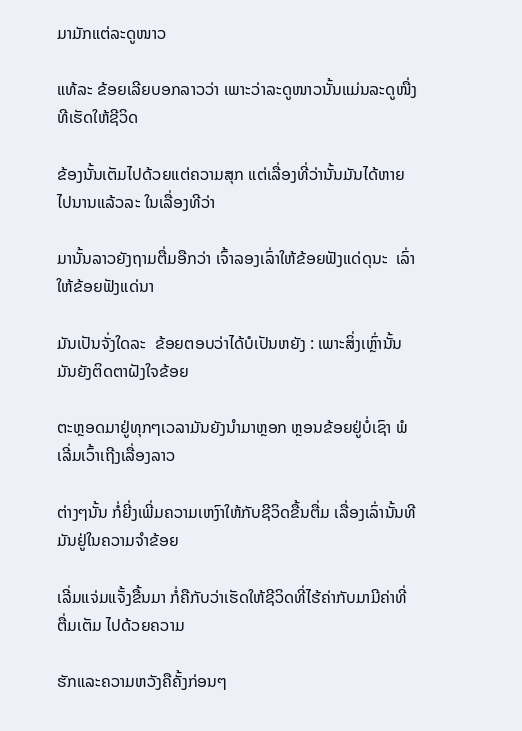ມາມັກແຕ່ລະດູໜາວ

ແທ້ລະ ຂ້ອຍເລີຍບອກລາວວ່າ ເພາະວ່າລະດູໜາວນັ້ນແມ່ນລະດູໜື່ງ ທີເຮັດໃຫ້ຊີວິດ

ຂ້ອງນັ້ນເຕັມໄປດ້ວຍແຕ່ຄວາມສຸກ ແຕ່ເລື່ອງທີ່ວ່ານັ້ນມັນໄດ້ຫາຍໄປນານແລ້ວລະ ໃນເລື່ອງທີວ່າ

ມານັ້ນລາວຍັງຖາມຕື່ມອືກວ່າ ເຈົ້າລອງເລົ່າໃຫ້ຂ້ອຍຟັງແດ່ດຸນະ  ເລົ່າໃຫ້ຂ້ອຍຟັງແດ່ນາ

ມັນເປັນຈັ່ງໃດລະ  ຂ້ອຍຕອບວ່າໄດ້ບໍເປັນຫຍັງ : ເພາະສິ່ງເຫຼົ່ານັ້ນມັນຍັງຕິດຕາຝັງໃຈຂ້ອຍ

ຕະຫຼອດມາຢູ່ທຸກໆເວລາມັນຍັງນຳມາຫຼອກ ຫຼອນຂ້ອຍຢູ່ບໍ່ເຊົາ ພໍເລີ່ມເວົ້າເຖີງເລື່ອງລາວ

ຕ່າງໆນັ້ນ ກໍ່ຍີ່ງເພີ່ມຄວາມເຫງົາໃຫ້ກັບຊີວິດຂື້ນຕື່ມ ເລື່ອງເລົ່ານັ້ນທີມັນຢູ່ໃນຄວາມຈຳຂ້ອຍ

ເລີ່ມແຈ່ມແຈັ້ງຂື້ນມາ ກໍ່ຄືກັບວ່າເຮັດໃຫ້ຊີວິດທີ່ໄຮ້ຄ່າກັບມາມີຄ່າທີ່ຕື່ມເຕັມ ໄປດ້ວຍຄວາມ

ຮັກແລະຄວາມຫວັງຄືຄັ້ງກ່ອນໆ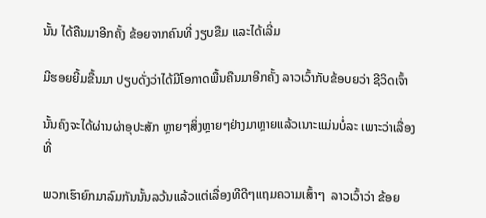ນັ້ນ ໄດ້ຄືນມາອີກຄັ້ງ ຂ້ອຍຈາກຄົນທີ່ ງຽບຂືມ ແລະໄດ້ເລີ່ມ

ມີຮອຍຍີ້ມຂື້ນມາ ປຽບດັ່ງວ່າໄດ້ມີໂອກາດພື້ນຄືນມາອີກຄັ້ງ ລາວເວົ້າກັບຂ້ອບຍວ່າ ຊີວິດເຈົ້າ

ນັ້ນຄົງຈະໄດ້ຜ່ານຜ່າອຸປະສັກ ຫຼາຍໆສິ່ງຫຼາຍໆຢ່າງມາຫຼາຍແລ້ວເນາະແມ່ນບໍ່ລະ ເພາະວ່າເລື່ອງທີ່

ພວກເຮົາຍົກມາລົມກັນນັ້ນລວ້ນແລ້ວແຕ່ເລື່ອງທີດີໆແຖມຄວາມເສົ້າໆ  ລາວເວົ້າວ່າ ຂ້ອຍ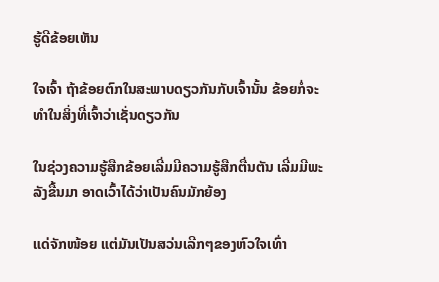ຮູ້ດີຂ້ອຍເຫັນ

ໃຈເຈົ້າ ຖ້າຂ້ອຍຕົກໃນສະພາບດຽວກັນກັບເຈົ້ານັ້ນ ຂ້ອຍກໍ່ຈະທຳໃນສິ່ງທີ່ເຈົ້າວ່າເຊັ່ນດຽວກັນ

ໃນຊ່ວງຄວາມຮູ້ສືກຂ້ອຍເລີ່ມມີຄວາມຮູ້ສືກຕື່ນຕັນ ເລີ່ມມີພະລັງຂື້ນມາ ອາດເວົ້າໄດ້ວ່າເປັນຄົນມັກຍ້ອງ

ແດ່ຈັກໜ້ອຍ ແຕ່ມັນເປັນສວ່ນເລີກໆຂອງຫົວໃຈເທົ່າ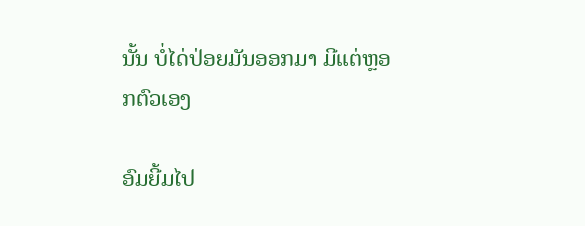ນັ້ນ ບໍ່ໄດ່ປ່ອຍມັນອອກມາ ມີແຕ່ຫຼອກຕົວເອງ

ອົມຍີ້ມໄປ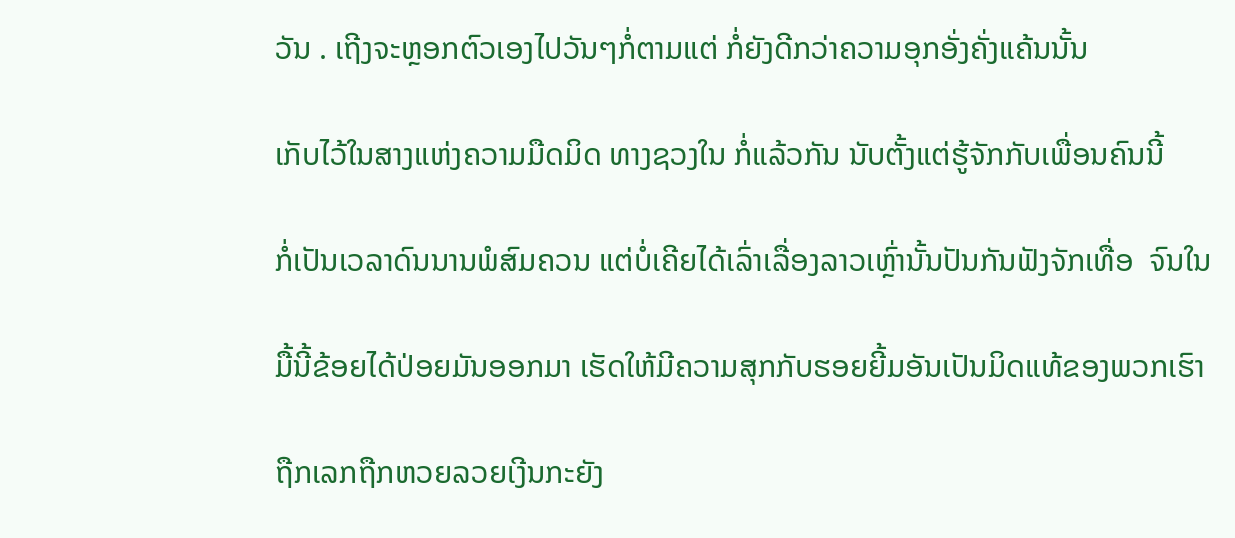ວັນ . ເຖີງຈະຫຼອກຕົວເອງໄປວັນໆກໍ່ຕາມແຕ່ ກໍ່ຍັງດີກວ່າຄວາມອຸກອັ່ງຄັ່ງແຄ້ນນັ້ນ

ເກັບໄວ້ໃນສາງແຫ່ງຄວາມມືດມິດ ທາງຊວງໃນ ກໍ່ແລ້ວກັນ ນັບຕັ້ງແຕ່ຮູ້ຈັກກັບເພື່ອນຄົນນີ້

ກໍ່ເປັນເວລາດົນນານພໍສົມຄວນ ແຕ່ບໍ່ເຄີຍໄດ້ເລົ່າເລື່ອງລາວເຫຼົ່ານັ້ນປັນກັນຟັງຈັກເທື່ອ  ຈົນໃນ

ມື້ນີ້ຂ້ອຍໄດ້ປ່ອຍມັນອອກມາ ເຮັດໃຫ້ມີຄວາມສຸກກັບຮອຍຍີ້ມອັນເປັນມິດແທ້ຂອງພວກເຮົາ

ຖືກເລກຖືກຫວຍລວຍເງີນກະຍັງ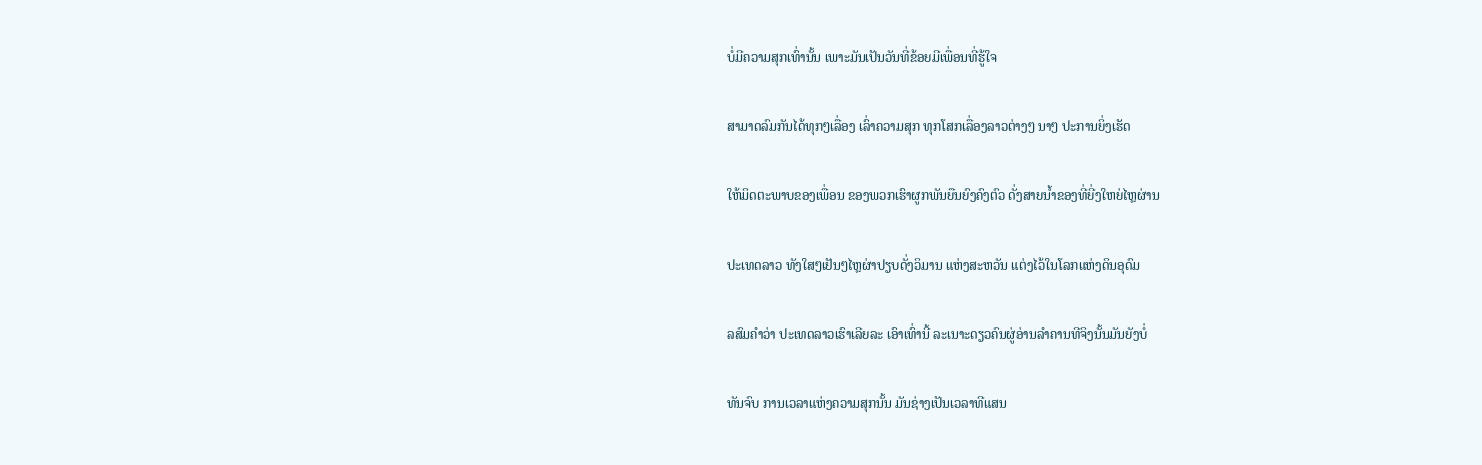ບໍ່ມີຄວາມສຸກເທົ່ານັ້ນ ເພາະມັນເປັນວັນທີ່ຂ້ອຍມີເພື່ອນທີ່ຮູ້ໃຈ

ສາມາດລົມກັນໄດ້ທຸກໆເລື່ອງ ເລົ່າຄວາມສຸກ ທຸກໂສກເລື່ອງລາວຕ່າງໆ ນາໆ ປະການຍິ່ງເຮັດ

ໃຫ້ມິດຕະພາບຂອງເພື່ອນ ຂອງພວກເຮົາຜູກພັນຍືນຍົງຄົງຕົວ ດັ່ງສາຍນ້ຳຂອງທີ່ຍີ່ງໃຫຍ່ໄຫຼຜ່ານ

ປະເທດລາວ ທັງໃສໆເຢັນໆໄຫຼຜ່າປຽບດັ່ງວິມານ ແຫ່ງສະຫວັນ ແຕ່ງໄວ້ໃນໂລກແຫ່ງດິນອຸດົມ

ລສົມຄຳວ່າ ປະເທດລາວເຮົາເລີຍລະ ເອົາເທົ່ານີ້ ລະເນາະດຽວຄົນຜູ່ອ່ານລຳຄານທີຈິງນັ້ນມັນຍັງບໍ່

ທັນຈົບ ການເວລາແຫ່ງຄວາມສຸກນັ້ນ ມັນຊ່າງເປັນເວລາທີແສນ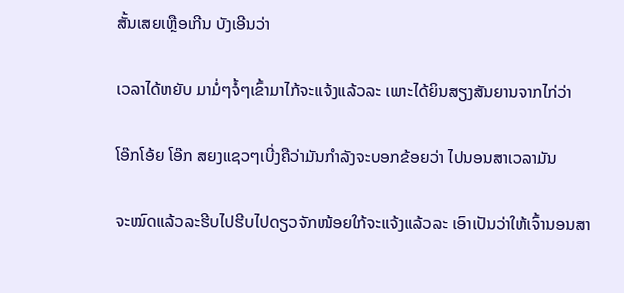ສັ້ນເສຍເຫຼືອເກີນ ບັງເອີນວ່າ

ເວລາໄດ້ຫຍັບ ມາມໍ່ໆຈໍ້ໆເຂົ້າມາໄກ້ຈະແຈ້ງແລ້ວລະ ເພາະໄດ້ຍິນສຽງສັນຍານຈາກໄກ່ວ່າ

ໂອ໊ກໂອ້ຍ ໂອ໊ກ ສຍງແຊວໆເບີ່ງຄືວ່າມັນກຳລັງຈະບອກຂ້ອຍວ່າ ໄປນອນສາເວລາມັນ

ຈະໝົດແລ້ວລະຮີບໄປຮີບໄປດຽວຈັກໜ້ອຍໃກ້ຈະແຈ້ງແລ້ວລະ ເອົາເປັນວ່າໃຫ້ເຈົ້ານອນສາ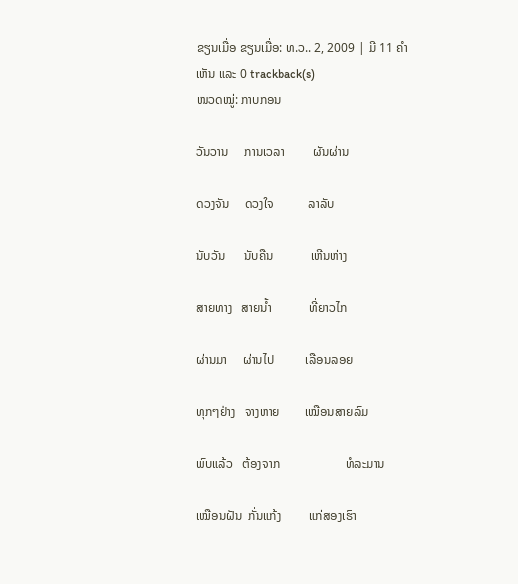ຂຽນເມື່ອ ຂຽນເມື່ອ: ທ.ວ.. 2, 2009 | ມີ 11 ຄຳເຫັນ ແລະ 0 trackback(s)
ໜວດໝູ່: ກາບກອນ

ວັນວານ     ການເວລາ         ຜັນຜ່ານ

ດວງຈັນ     ດວງໃຈ           ລາລັບ

ນັບວັນ      ນັບຄືນ            ເຫີນຫ່າງ

ສາຍທາງ   ສາຍນ້ຳ            ທີ່ຍາວໄກ

ຜ່ານມາ     ຜ່ານໄປ          ເລືອນລອຍ

ທຸກໆຢ່າງ   ຈາງຫາຍ        ເໝືອນສາຍລົມ

ພົບແລ້ວ   ຕ້ອງຈາກ                     ທໍລະມານ

ເໝືອນຝັນ  ກັ່ນແກ້ງ         ແກ່ສອງເຮົາ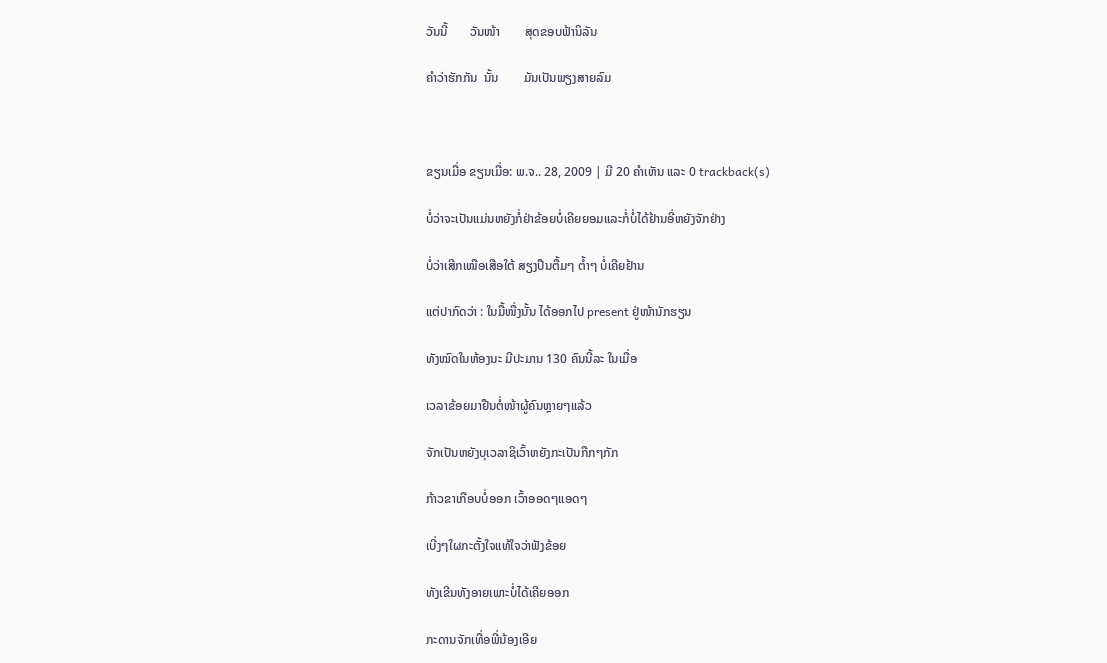ວັນນີ້       ວັນໜ້າ        ສຸດຂອບຟ້ານິລັນ

ຄຳວ່າຮັກກັນ  ນັ້ນ        ມັນເປັນພຽງສາຍລົມ



ຂຽນເມື່ອ ຂຽນເມື່ອ: ພ.ຈ.. 28, 2009 | ມີ 20 ຄຳເຫັນ ແລະ 0 trackback(s)

ບໍ່ວ່າຈະເປັນແມ່ນຫຍັງກໍ່ຢ່າຂ້ອຍບໍ່ເຄີຍຍອມແລະກໍ່ບໍ່ໄດ້ຢ້ານອີ່ຫຍັງຈັກຢ່າງ

ບໍ່ວ່າເສີກເໜືອເສືອໃຕ້ ສຽງປືນຕື້ມໆ ຕ້ຳໆ ບໍ່ເຄີຍຢ້ານ

ແຕ່ປາກົດວ່າ : ໃນມື້ໜື່ງນັ້ນ ໄດ້ອອກໄປ present ຢູ່ໜ້ານັກຮຽນ

ທັງໝົດໃນຫ້ອງນະ ມີປະມານ 130 ຄົນນີ້ລະ ໃນເມື່ອ

ເວລາຂ້ອຍມາຢືນຕໍ່ໜ້າຜູ້ຄົນຫຼາຍໆແລ້ວ

ຈັກເປັນຫຍັງບຸເວລາຊິເວົ້າຫຍັງກະເປັນກືກໆກັກ

ກ້າວຂາເກືອບບໍ່ອອກ ເວົ້າອອດໆແອດໆ

ເບີ່ງໆໃຜກະຕັ້ງໃຈແທ້ໃຈວ່າຟັງຂ້ອຍ

ທັງເຂີນທັງອາຍເພາະບໍ່ໄດ້ເຄີຍອອກ

ກະດານຈັກເທື່ອພີ່ນ້ອງເອີຍ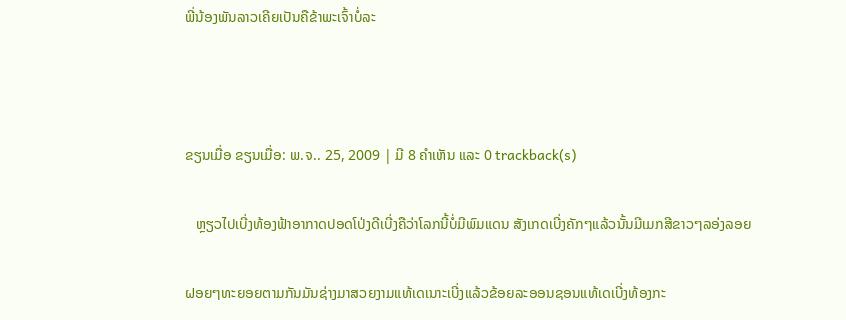ພີ່ນ້ອງພັນລາວເຄີຍເປັນຄືຂ້າພະເຈົ້າບໍ່ລະ



ຂຽນເມື່ອ ຂຽນເມື່ອ: ພ.ຈ.. 25, 2009 | ມີ 8 ຄຳເຫັນ ແລະ 0 trackback(s)

   ຫຼຽວໄປເບີ່ງທ້ອງຟ້າອາກາດປອດໂປ່ງດີເບີ່ງຄືວ່າໂລກນີ້ບໍ່ມີພົມແດນ ສັງເກດເບີ່ງຄັກໆແລ້ວນັ້ນມີເມກສີຂາວໆລອ່ງລອຍ

ຝອຍໆທະຍອຍຕາມກັນມັນຊ່າງມາສວຍງາມແທ້ເດເນາະເບີ່ງແລ້ວຂ້ອຍລະອອນຊອນແທ້ເດເບີ່ງທ້ອງກະ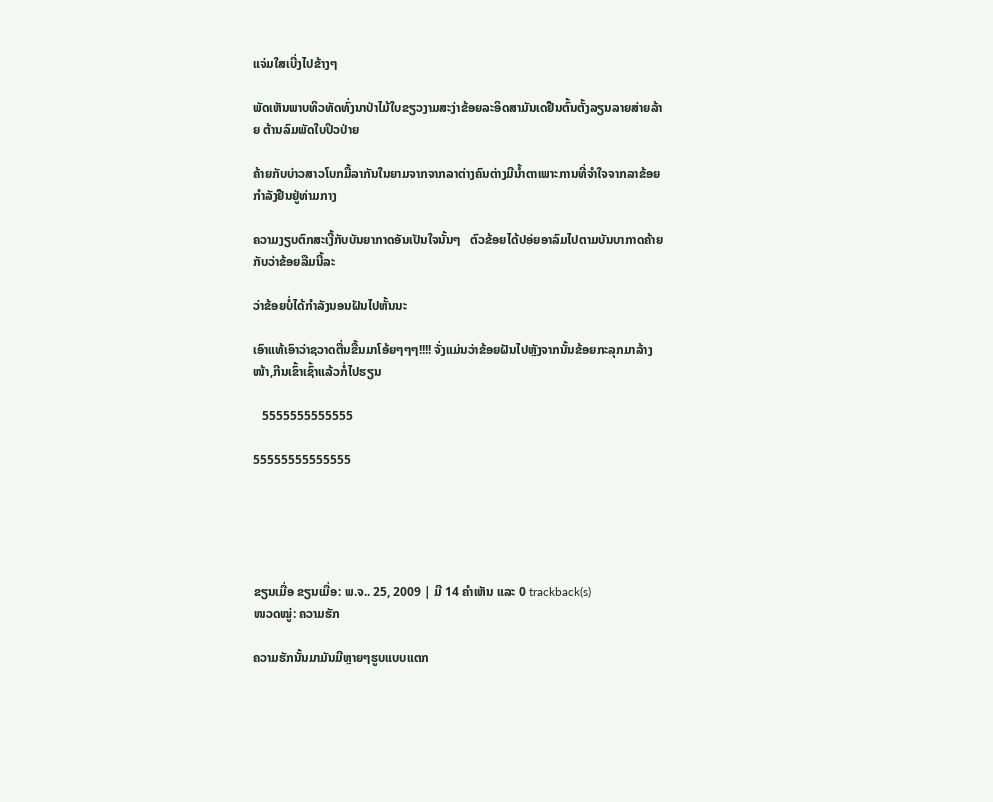ແຈ່ມໃສເບີ່ງໄປຂ້າງໆ

ພັດເຫັນພາບທິວທັດທົ່ງນາປ່າໄມ້ໃບຂຽວງາມສະງ່າຂ້ອຍລະອິດສາມັນເດຢືນຕົ້ນຕັ້ງລຽນລາຍສ່າຍລ້າຍ ຕ້ານລົມພັດໃບປິວປ່າຍ

ຄ້າຍກັບບ່າວສາວໂບກມື້ລາກັນໃນຍາມຈາກຈາກລາຕ່າງຄົນຕ່າງມີນ້ຳຕາເພາະການທີ່ຈຳໃຈຈາກລາຂ້ອຍກຳລັງຢືນຢູ່ທ່າມກາງ

ຄວາມງຽບຕົກສະເງີ້ກັບບັນຍາກາດອັນເປັນໃຈນັ້ນໆ   ຕົວຂ້ອຍໄດ້ປອ່ຍອາລົມໄປຕາມບັນບາກາດຄ້າຍກັບວ່າຂ້ອຍລືມນີ້ລະ

ວ່າຂ້ອຍບໍ່ໄດ້ກຳລັງນອນຝັນໄປຫັ້ນນະ

ເອົາແທ້ເອົາວ່າຊວາດຕື່ນຂື້ນມາໂອ້ຍໆໆໆ!!!! ຈັ່ງແມ່ນວ່າຂ້ອຍຝັນໄປຫຼັງຈາກນັ້ນຂ້ອຍກະລຸກມາລ້າງໜ້າ,ກີນເຂົ້າເຊົ້າແລ້ວກໍ່ໄປຮຽນ

   5555555555555

55555555555555





ຂຽນເມື່ອ ຂຽນເມື່ອ: ພ.ຈ.. 25, 2009 | ມີ 14 ຄຳເຫັນ ແລະ 0 trackback(s)
ໜວດໝູ່: ຄວາມຮັກ

ຄວາມຮັກນັ້ນມາມັນມີຫຼາຍໆຮູບແບບແຕກ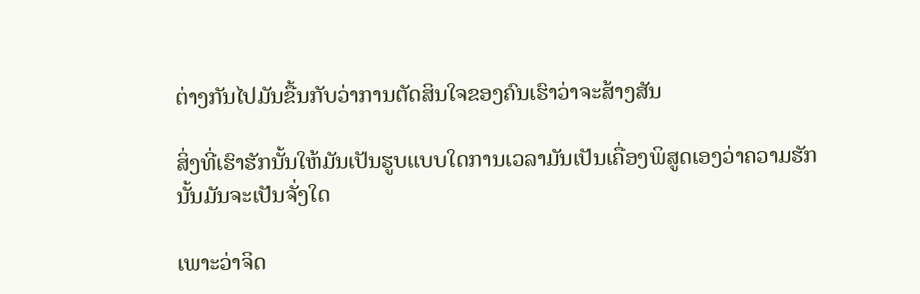ຕ່າງກັນໄປມັນຂື້ນກັບວ່າການຕັດສິນໃຈຂອງຄົນເຮົາວ່າຈະສ້າງສັນ

ສິ່ງທີ່ເຮົາຮັກນັ້ນໃຫ້ມັນເປັນຮູບແບບໃດການເວລາມັນເປັນເຄື່ອງພິສູດເອງວ່າຄວາມຮັກນັ້ນມັນຈະເປັນຈັ່ງໃດ

ເພາະວ່າຈິດ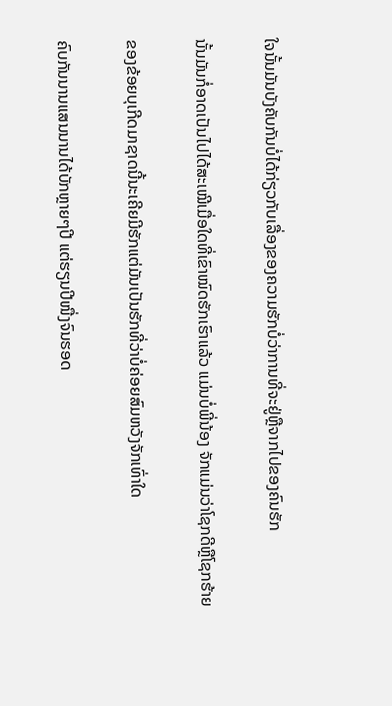ໃຈນັ້ນມັນບັງຄັບກັນບໍ່ໄດ້ກ່ຽວກັບເລື່ອງຂອງຄວາມຮັກບໍ່ວ່າການທີ່ຈະຢູ່ຫຼືຈາກໄປຂອງຄົນຮັກ

ນັ້ນມັນກໍ່ອາດເປັນໄປໄດ້ສະເໝີເມື່ອໃດທີ່ເຂົາໝົດຮັກເຮົາແລ້ວ ແມ່ນບໍ່ພີ່ນ້ອງ ຈັກແມ່ນວ່າໂຊກດີຫຼືໂຊກຮ້າຍ

ຂອງຂ້ອຍບຸເກີດມາຊາດນີ້ນະເຄີຍມີຮັກແຕ່ມັນເປັນຮັກທີ່ວ່າບໍ່ຄ່ອຍສົມຫວັງຈັກເທົ່າໃດ

ຄົບກັນນານແສນນານໄດ້ບັກຫຼາຍໆປີ ແຕ່ຮຽນປີໜື່ງຈົນຮອດ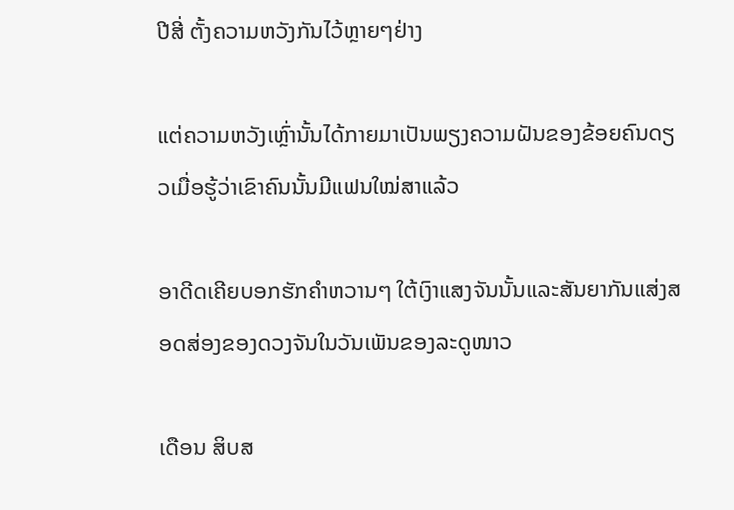ປີສີ່ ຕັ້ງຄວາມຫວັງກັນໄວ້ຫຼາຍໆຢ່າງ

ແຕ່ຄວາມຫວັງເຫຼົ່ານັ້ນໄດ້ກາຍມາເປັນພຽງຄວາມຝັນຂອງຂ້ອຍຄົນດຽວເມື່ອຮູ້ວ່າເຂົາຄົນນັ້ນມີແຟນໃໝ່ສາແລ້ວ

ອາດີດເຄີຍບອກຮັກຄຳຫວານໆ ໃຕ້ເງົາແສງຈັນນັ້ນແລະສັນຍາກັນແສ່ງສອດສ່ອງຂອງດວງຈັນໃນວັນເພັນຂອງລະດູໜາວ

ເດືອນ ສິບສ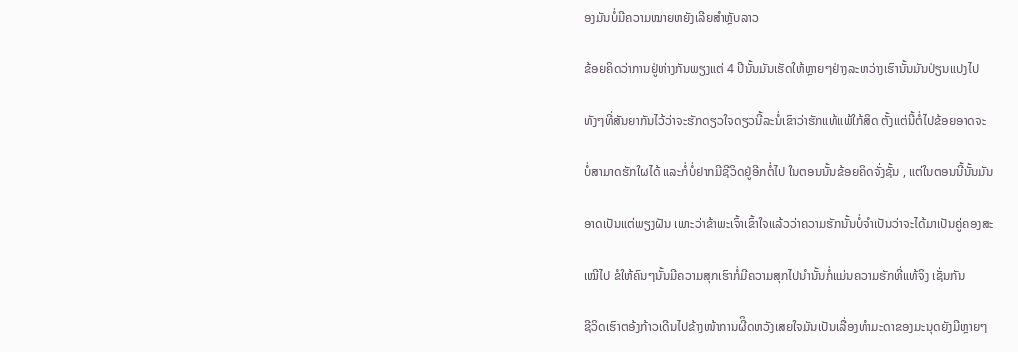ອງມັນບໍ່ມີຄວາມໝາຍຫຍັງເລີຍສຳຫຼັບລາວ

ຂ້ອຍຄິດວ່າການຢູ່ຫ່າງກັນພຽງແຕ່ 4 ປີນັ້ນມັນເຮັດໃຫ້ຫຼາຍໆຢ່າງລະຫວ່າງເຮົານັ້ນມັນປ່ຽນແປງໄປ

ທັງໆທີ່ສັນຍາກັນໄວ້ວ່າຈະຮັກດຽວໃຈດຽວນີ້ລະນໍ່ເຂົາວ່າຮັກແທ້ແພ້ໃກ້ສິດ ຕັ້ງແຕ່ນີ້ຕໍ່ໄປຂ້ອຍອາດຈະ

ບໍ່ສາມາດຮັກໃຜໄດ້ ແລະກໍ່ບໍ່ຢາກມີຊີວິດຢູ່ອີກຕໍ່ໄປ ໃນຕອນນັ້ນຂ້ອຍຄິດຈັ່ງຊັ້ນ , ແຕ່ໃນຕອນນີ້ນັ້ນມັນ

ອາດເປັນແຕ່ພຽງຝັນ ເພາະວ່າຂ້າພະເຈົ້າເຂົ້າໃຈແລ້ວວ່າຄວາມຮັກນັ້ນບໍ່ຈຳເປັນວ່າຈະໄດ້ມາເປັນຄູ່ຄອງສະ

ເໝີໄປ ຂໍໃຫ້ຄົນໆນັ້ນມີຄວາມສຸກເຮົາກໍ່ມີຄວາມສຸກໄປນຳນັ້ນກໍ່ແມ່ນຄວາມຮັກທີ່ແທ້ຈິງ ເຊັ່ນກັນ

ຊີວິດເຮົາຕອ້ງກ້າວເດີນໄປຂ້າງໜ້າການຜີິດຫວັງເສຍໃຈມັນເປັນເລື່ອງທຳມະດາຂອງມະນຸດຍັງມີຫຼາຍໆ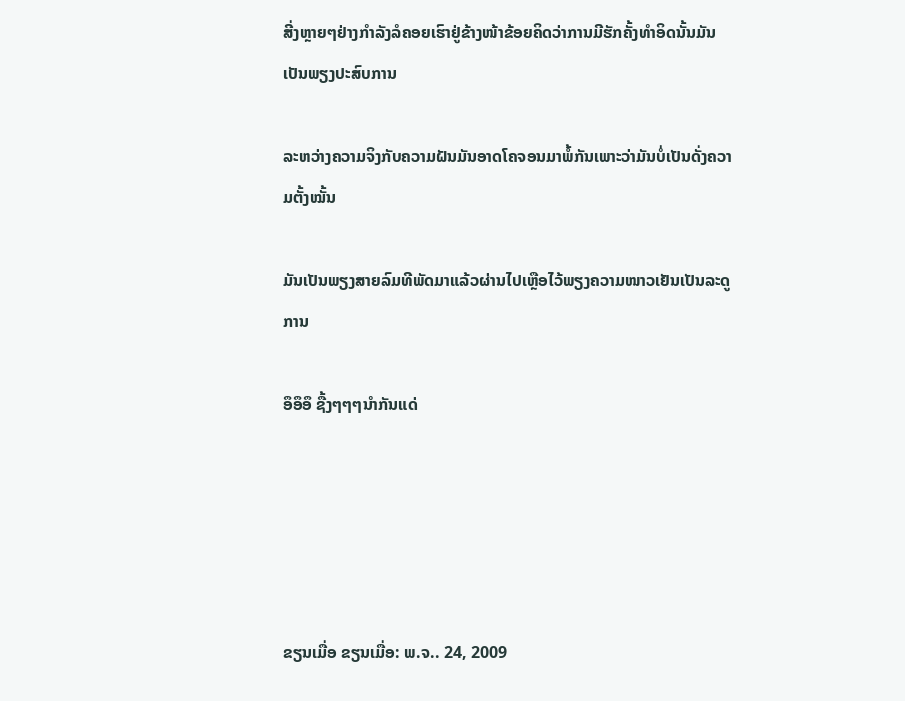ສີ່ງຫຼາຍໆຢ່າງກຳລັງລໍຄອຍເຮົາຢູ່ຂ້າງໜ້າຂ້ອຍຄິດວ່າການມີຮັກຄັ້ງທຳອິດນັ້ນມັນເປັນພຽງປະສົບການ

ລະຫວ່າງຄວາມຈິງກັບຄວາມຝັນມັນອາດໂຄຈອນມາພໍ້ກັນເພາະວ່າມັນບໍ່ເປັນດັ່ງຄວາມຕັ້ງໝັ້ນ

ມັນເປັນພຽງສາຍລົມທີພັດມາແລ້ວຜ່ານໄປເຫຼືອໄວ້ພຽງຄວາມໜາວເຢັນເປັນລະດູການ

ອຶອຶອຶ ຊື້ງໆໆໆນຳກັນແດ່





ຂຽນເມື່ອ ຂຽນເມື່ອ: ພ.ຈ.. 24, 2009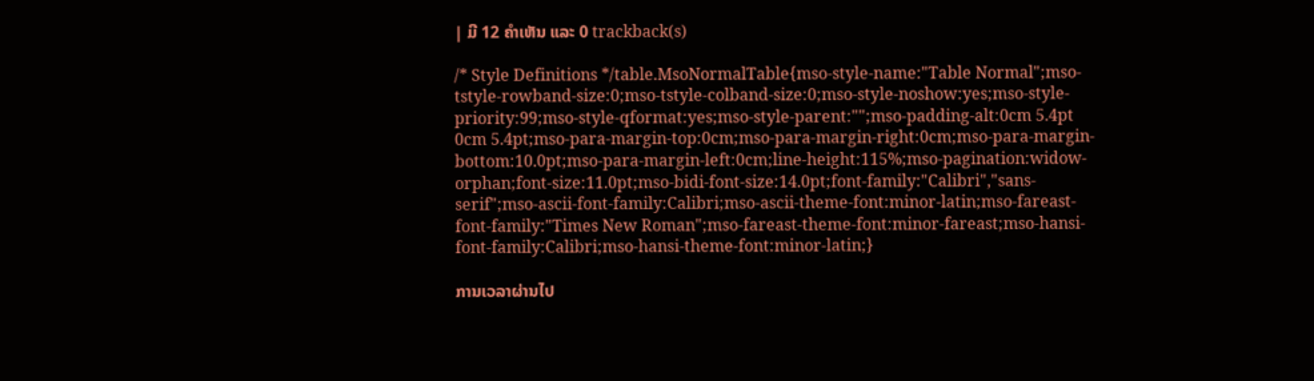| ມີ 12 ຄຳເຫັນ ແລະ 0 trackback(s)

/* Style Definitions */table.MsoNormalTable{mso-style-name:"Table Normal";mso-tstyle-rowband-size:0;mso-tstyle-colband-size:0;mso-style-noshow:yes;mso-style-priority:99;mso-style-qformat:yes;mso-style-parent:"";mso-padding-alt:0cm 5.4pt 0cm 5.4pt;mso-para-margin-top:0cm;mso-para-margin-right:0cm;mso-para-margin-bottom:10.0pt;mso-para-margin-left:0cm;line-height:115%;mso-pagination:widow-orphan;font-size:11.0pt;mso-bidi-font-size:14.0pt;font-family:"Calibri","sans-serif";mso-ascii-font-family:Calibri;mso-ascii-theme-font:minor-latin;mso-fareast-font-family:"Times New Roman";mso-fareast-theme-font:minor-fareast;mso-hansi-font-family:Calibri;mso-hansi-theme-font:minor-latin;}

ການເວລາຜ່ານໄປ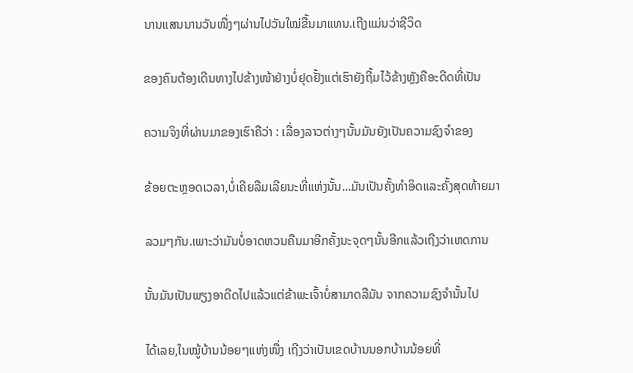ນານແສນນານວັນໜື່ງໆຜ່ານໄປວັນໃໝ່ຂື້ນມາແທນ.ເຖີງແມ່ນວ່າຊີວິດ

ຂອງຄົນຕ້ອງເດີນທາງໄປຂ້າງໜ້າຢ່າງບໍ່ຢຸດຢັ້ງແຕ່ເຮົາຍັງຖີ້ມໄວ້ຂ້າງຫຼັງຄືອະດີດທີ່ເປັນ

ຄວາມຈິງທີ່ຜ່ານມາຂອງເຮົາຄືວ່າ : ເລື່ອງລາວຕ່າງໆນັ້ນມັນຍັງເປັນຄວາມຊົງຈຳຂອງ

ຂ້ອຍຕະຫຼອດເວລາ,ບໍ່ເຄີຍລືມເລີຍນະທີ່ແຫ່ງນັ້ນ...ມັນເປັນຄັ້ງທຳອິດແລະຄັ້ງສຸດທ້າຍມາ

ລວມໆກັນ.ເພາະວ່າມັນບໍ່ອາດຫວນຄືນມາອີກຄັ້ງນະຈຸດໆນັ້ນອີກແລ້ວເຖີງວ່າເຫດການ

ນັ້ນມັນເປັນພຽງອາດີດໄປແລ້ວແຕ່ຂ້າພະເຈົ້າບໍ່ສາມາດລືມັນ ຈາກຄວາມຊົງຈຳນັ້ນໄປ

ໄດ້ເລຍ,ໃນໝູ້ບ້ານນ້ອຍໆແຫ່ງໜື່ງ ເຖີງວ່າເປັນເຂດບ້ານນອກບ້ານນ້ອຍທີ່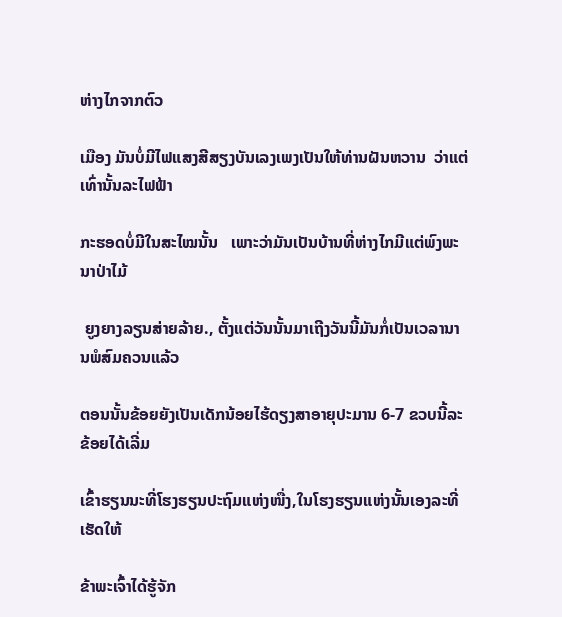ຫ່າງໄກຈາກຕົວ

ເມືອງ ມັນບໍ່ມີໄຟແສງສີສຽງບັນເລງເພງເປັນໃຫ້ທ່ານຝັນຫວານ  ວ່າແຕ່ເທົ່ານັ້ນລະໄຟຟ້າ

ກະຮອດບໍ່ມີໃນສະໄໝນັ້ນ   ເພາະວ່າມັນເປັນບ້ານທີ່ຫ່າງໄກມີແຕ່ພົງພະນາປ່າໄມ້

 ຍູງຍາງລຽນສ່າຍລ້າຍ., ຕັ້ງແຕ່ວັນນັ້ນມາເຖີງວັນນີ້ມັນກໍ່ເປັນເວລານານພໍສົມຄວນແລ້ວ

ຕອນນັ້ນຂ້ອຍຍັງເປັນເດັກນ້ອຍໄຮ້ດຽງສາອາຍຸປະມານ 6-7 ຂວບນີ້ລະ ຂ້ອຍໄດ້ເລີ່ມ

ເຂົ້າຮຽນນະທີ່ໂຮງຮຽນປະຖົມແຫ່ງໜື່ງ,ໃນໂຮງຮຽນແຫ່ງນັ້ນເອງລະທີ່ເຮັດໃຫ້

ຂ້າພະເຈົ້າໄດ້ຮູ້ຈັກ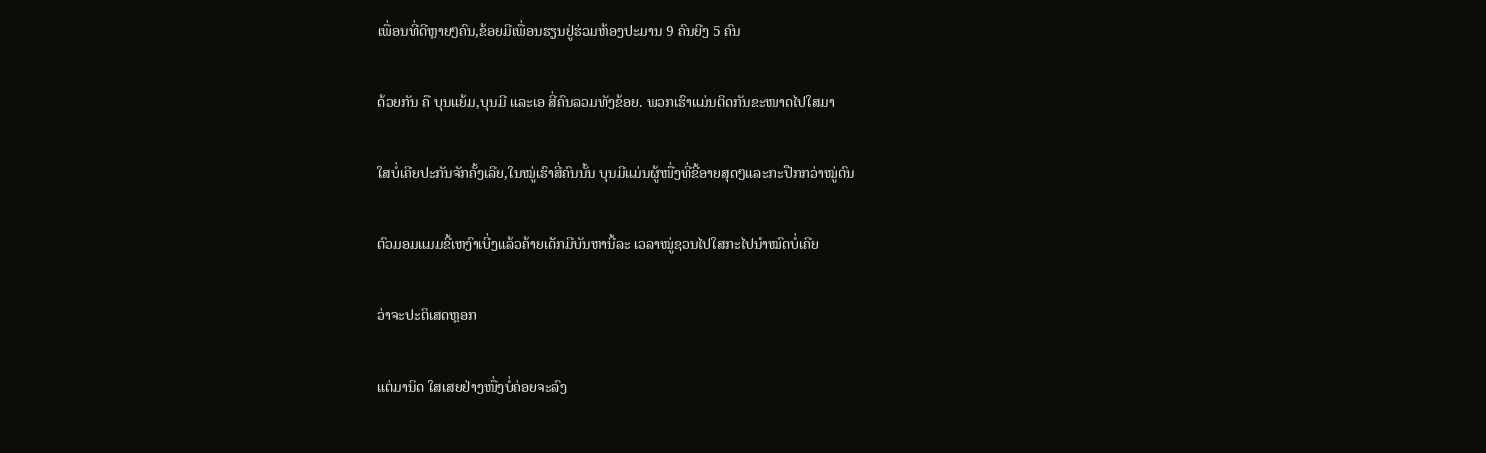ເພື່ອນທີ່ດີຫຼາຍໆຄົນ,ຂ້ອຍມີເພື່ອນຮຽນຢູ່ຮ່ວມຫ້ອງປະມານ 9 ຄົນຍີງ 5 ຄົນ

ດ້ວຍກັນ ຄື ບຸນແຍ້ມ,ບຸນມີ ແລະເອ ສີ່ຄົນລວມທັງຂ້ອຍ. ພວກເຮົາແມ່ນຕິດກັນຂະໜາດໄປໃສມາ

ໃສບໍ່ເຄີຍປະກັນຈັກຄັ້ງເລີຍ,ໃນໝູ່ເຮົາສີ່ຄົນນັ້ນ ບຸນມີແມ່ນຜູ້ໜື່ງທີ່ຂີ້ອາຍສຸດໆແລະກະປືກກວ່າໝູ່ຕົນ

ຕົວມອມແມມຂີ້ເຫງົາເບີ່ງແລ້ວຄ້າຍເດັກມີບັນຫານີ້ລະ ເວລາໝູ່ຊວນໄປໃສກະໄປນຳໝົດບໍ່ເຄີຍ

ວ່າຈະປະຕິເສດຫຼອກ

ແຕ່ມານິດ ໃສເສຍຢ່າງໜື່ງບໍ່ຄ່ອຍຈະລົງ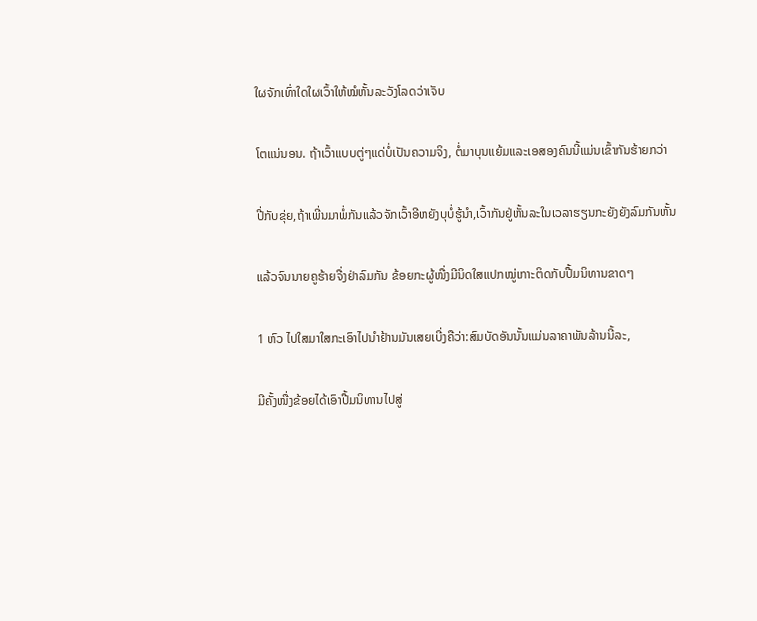ໃຜຈັກເທົ່າໃດໃຜເວົ້າໃຫ້ໝໍຫັ້ນລະວັງໂລດວ່າເຈັບ

ໂຕແນ່ນອນ. ຖ້າເວົ້າແບບຕູ່ໆແດ່ບໍ່ເປັນຄວາມຈິງ, ຕໍ່ມາບຸນແຍ້ມແລະເອສອງຄົນນີ້ແມ່ນເຂົ້າກັນຮ້າຍກວ່າ

ປີ່ກັບຂຸ່ຍ,ຖ້າເພີ່ນມາພໍ່ກັນແລ້ວຈັກເວົ້າອີຫຍັງບຸບໍ່ຮູ້ນຳ,ເວົ້າກັນຢູ່ຫັ້ນລະໃນເວລາຮຽນກະຍັງຍັງລົມກັນຫັ້ນ

ແລ້ວຈົນນາຍຄູຮ້າຍຈື່ງຢ່າລົມກັນ ຂ້ອຍກະຜູ້ໜື່ງມີນິດໃສແປກໝູ່ເກາະຕິດກັບປື້ມນິທານຂາດໆ

1 ຫົວ ໄປໃສມາໃສກະເອົາໄປນຳຢ້ານມັນເສຍເບີ່ງຄືວ່າ:ສົມບັດອັນນັ້ນແມ່ນລາຄາພັນລ້ານນີ້ລະ,

ມີຄັ້ງໜື່ງຂ້ອຍໄດ້ເອົາປື້ມນິທານໄປສູ່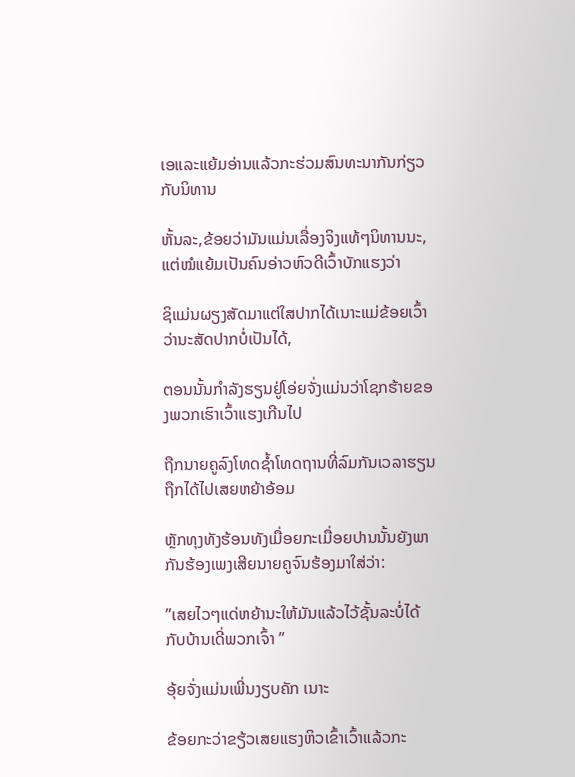ເອແລະແຍ້ມອ່ານແລ້ວກະຮ່ວມສົນທະນາກັນກ່ຽວກັບນິທານ

ຫັ້ນລະ,ຂ້ອຍວ່າມັນແມ່ນເລື່ອງຈິງແທ້ໆນິທານນະ,ແຕ່ໝໍແຍ້ມເປັນຄົນອ່າວຫົວດີເວົ້າບັກແຮງວ່າ

ຊິແມ່ນຜຽງສັດມາແຕ່ໃສປາກໄດ້ເນາະແມ່ຂ້ອຍເວົ້າວ່ານະສັດປາກບໍ່ເປັນໄດ້,

ຕອນນັ້ນກຳລັງຮຽນຢູ່ໂອ່ຍຈັ່ງແມ່ນວ່າໂຊກຮ້າຍຂອງພວກເຮົາເວົ້າແຮງເກີນໄປ

ຖືກນາຍຄູລົງໂທດຊ້ຳໂທດຖານທີ່ລົມກັນເວລາຮຽນ ຖືກໄດ້ໄປເສຍຫຍ້າອ້ອມ

ຫຼັກທຸງທັງຮ້ອນທັງເມື່ອຍກະເມື່ອຍປານນັ້ນຍັງພາກັນຮ້ອງເພງເສີຍນາຍຄູຈົນຮ້ອງມາໃສ່ວ່າ:

”ເສຍໄວໆແດ່ຫຍ້ານະໃຫ້ມັນແລ້ວໄວ້ຊັ້ນລະບໍ່ໄດ້ກັບບ້ານເດີ່ພວກເຈົ້າ ”

ອຸ້ຍຈັ່ງແມ່ນເພີ່ນງຽບຄັກ ເນາະ

ຂ້ອຍກະວ່າຂຽ້ວເສຍແຮງຫິວເຂົ້າເວົ້າແລ້ວກະ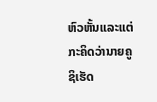ຫົວຫັ້ນແລະແຕ່ກະຄິດວ່ານາຍຄູຊິເຮັດ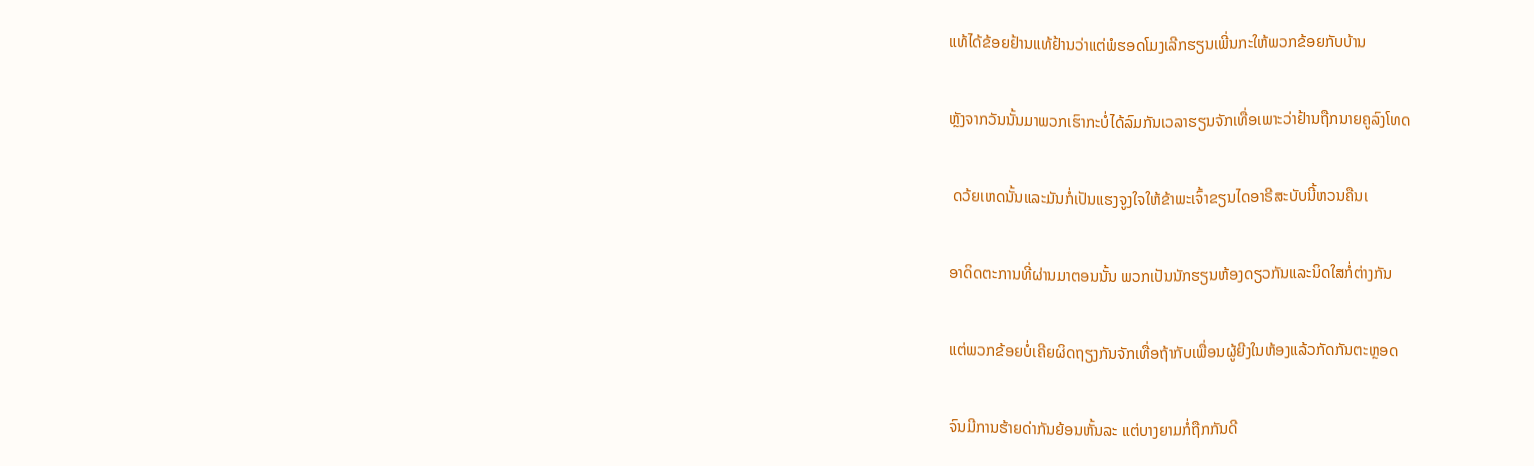ແທ້ໄດ້ຂ້ອຍຢ້ານແທ້ຢ້ານວ່າແຕ່ພໍຮອດໂມງເລີກຮຽນເພີ່ນກະໃຫ້ພວກຂ້ອຍກັບບ້ານ

ຫຼັງຈາກວັນນັ້ນມາພວກເຮົາກະບໍ່ໄດ້ລົມກັນເວລາຮຽນຈັກເທື່ອເພາະວ່າຢ້ານຖືກນາຍຄູລົງໂທດ

 ດວ້ຍເຫດນັ້ນແລະມັນກໍ່ເປັນແຮງຈູງໃຈໃຫ້ຂ້າພະເຈົ້າຂຽນໄດອາຣີສະບັບນີ້ຫວນຄືນເ

ອາດິດຕະການທີ່ຜ່ານມາຕອນນັ້ນ ພວກເປັນນັກຮຽນຫ້ອງດຽວກັນແລະນິດໃສກໍ່ຕ່າງກັນ

ແຕ່ພວກຂ້ອຍບໍ່ເຄີຍຜິດຖຽງກັນຈັກເທື່ອຖ້າກັບເພື່ອນຜູ້ຍີງໃນຫ້ອງແລ້ວກັດກັນຕະຫຼອດ

ຈົນມີການຮ້າຍດ່າກັນຍ້ອນຫັ້ນລະ ແຕ່ບາງຍາມກໍ່ຖືກກັນດີ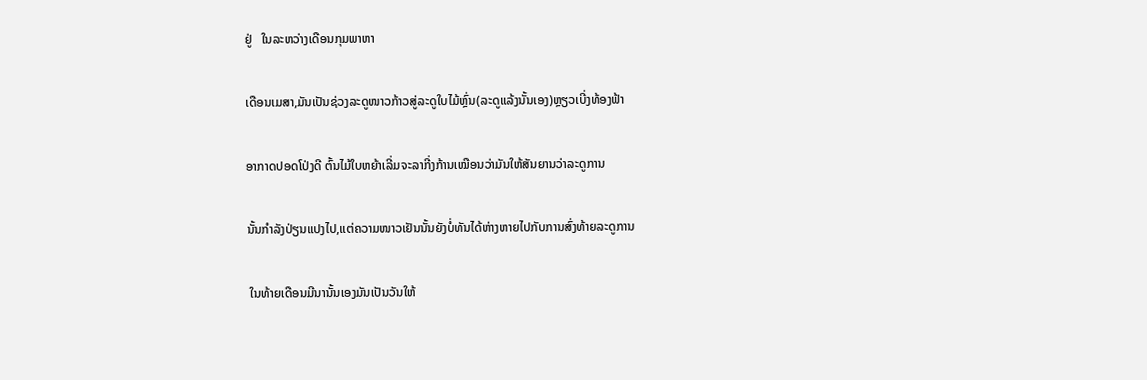ຢູ່   ໃນລະຫວ່າງເດືອນກຸມພາຫາ

ເດືອນເມສາ,ມັນເປັນຊ່ວງລະດູໜາວກ້າວສູ່ລະດູໃບໄມ້ຫຼົ່ນ(ລະດູແລ້ງນັ້ນເອງ)ຫຼຽວເບີ່ງທ້ອງຟ້າ

ອາກາດປອດໂປ່ງດີ ຕົ້ນໄມ້ໃບຫຍ້າເລີ່ມຈະລາກີ່ງກ້ານເໝືອນວ່າມັນໃຫ້ສັນຍານວ່າລະດູການ

ນັ້ນກຳລັງປ່ຽນແປງໄປ,ແຕ່ຄວາມໜາວເຢັນນັ້ນຍັງບໍ່ທັນໄດ້ຫ່າງຫາຍໄປກັບການສົ່ງທ້າຍລະດູການ

 ໃນທ້າຍເດືອນມີນານັ້ນເອງມັນເປັນວັນໃຫ້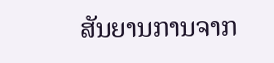ສັນຍານການຈາກ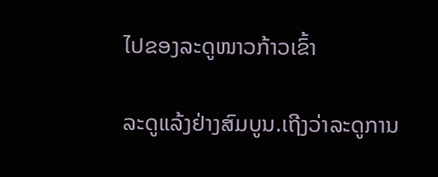ໄປຂອງລະດູໜາວກ້າວເຂົ້າ

ລະດູແລ້ງຢ່າງສົມບູນ.ເຖີງວ່າລະດູການ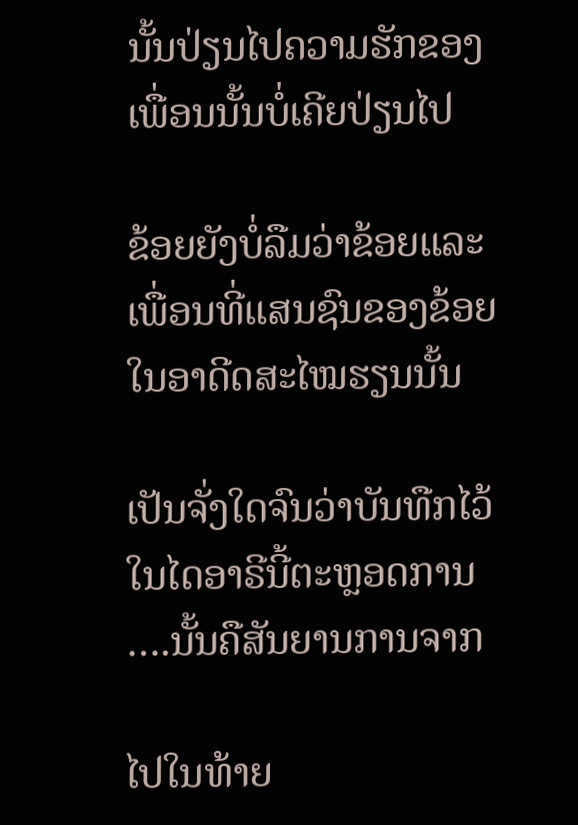ນັ້ນປ່ຽນໄປຄວາມຮັກຂອງເພື່ອນນັ້ນບໍ່ເຄີຍປ່ຽນໄປ

ຂ້ອຍຍັງບໍ່ລືມວ່າຂ້ອຍແລະເພື່ອນທີ່ແສນຊົນຂອງຂ້ອຍໃນອາດີດສະໄໝຮຽນນັ້ນ

ເປັນຈັ່ງໃດຈົນວ່າບັນທືກໄວ້ໃນໄດອາຣີນີ້ຕະຫຼອດການ ….ນັ້ນຄືສັນຍານການຈາກ

ໄປໃນທ້າຍ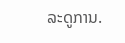ລະດູການ.